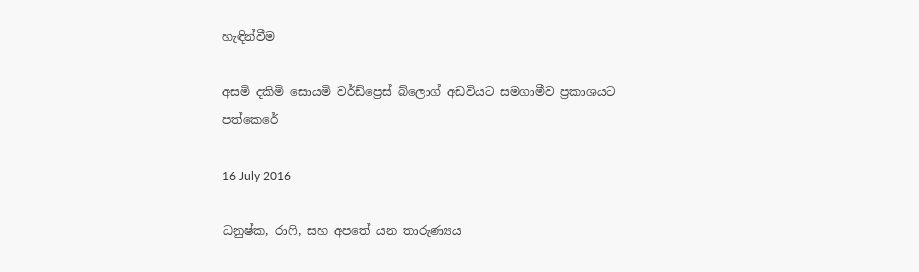හැඳින්වීම

අසමි දකිමි සොයමි වර්ඩ්ප්‍රෙස් බ්ලොග් අඩවියට සමගාමීව ප්‍රකාශයට පත්කෙරේ

16 July 2016

ධනුෂ්ක, රාෆි, සහ අපතේ යන තාරුණ්‍යය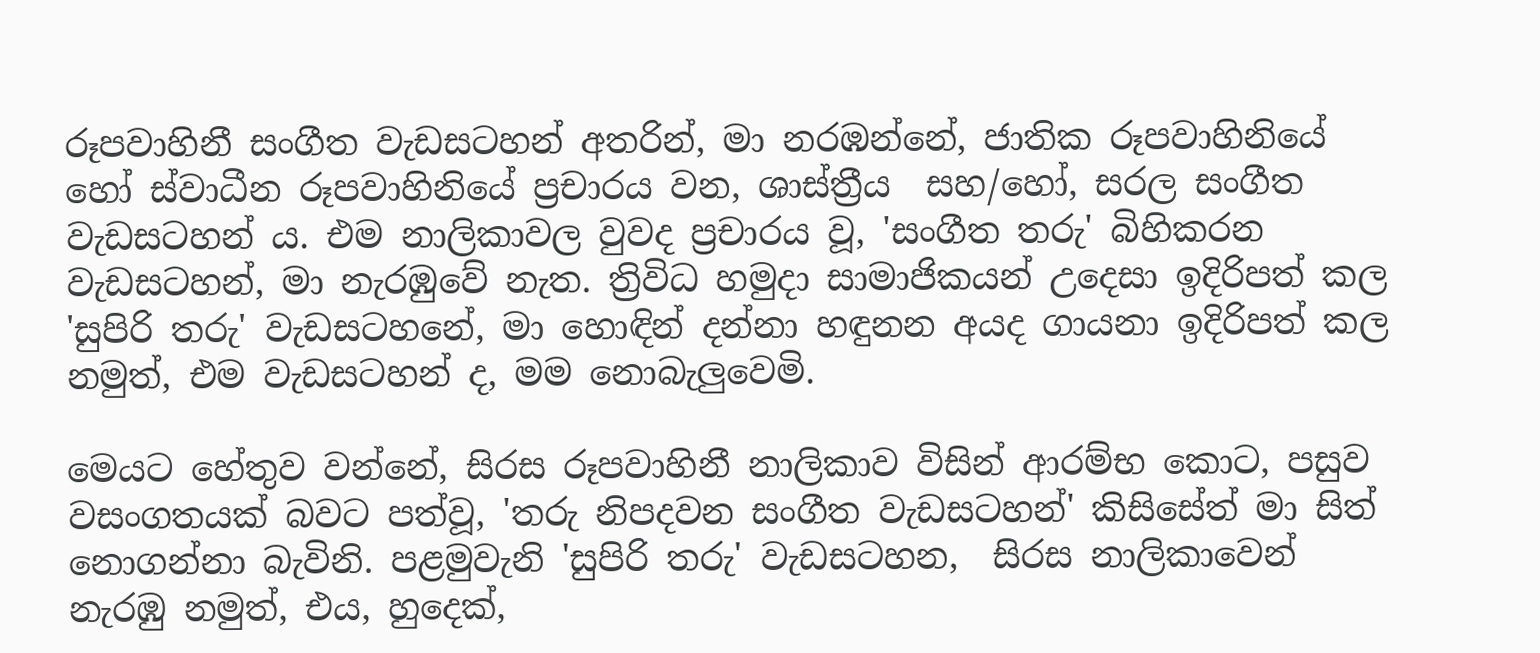රූපවාහිනී සංගීත වැඩසටහන් අතරින්, මා නරඹන්නේ, ජාතික රූපවාහිනියේ හෝ ස්වාධීන රූපවාහිනියේ ප්‍රචාරය වන, ශාස්ත්‍රීය  සහ/හෝ, සරල සංගීත වැඩසටහන් ය. එම නාලිකාවල වුවද ප්‍රචාරය වූ, 'සංගීත තරු' බිහිකරන වැඩසටහන්, මා නැරඹුවේ නැත. ත්‍රිවිධ හමුදා සාමාජිකයන් උදෙසා ඉදිරිපත් කල 'සුපිරි තරු' වැඩසටහනේ, මා හොඳින් දන්නා හඳුනන අයද ගායනා ඉදිරිපත් කල නමුත්, එම වැඩසටහන් ද, මම නොබැලුවෙමි.

මෙයට හේතුව වන්නේ, සිරස රූපවාහිනී නාලිකාව විසින් ආරම්භ කොට, පසුව වසංගතයක් බවට පත්වූ, 'තරු නිපදවන සංගීත වැඩසටහන්' කිසිසේත් මා සිත් නොගන්නා බැවිනි. පළමුවැනි 'සුපිරි තරු' වැඩසටහන,  සිරස නාලිකාවෙන් නැරඹු නමුත්, එය, හුදෙක්,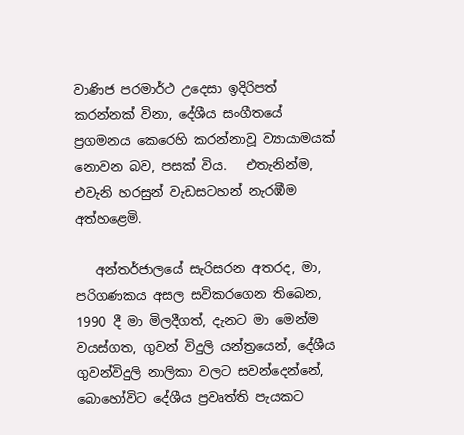වාණිජ පරමාර්ථ උදෙසා ඉදිරිපත් කරන්නක් විනා, දේශීය සංගීතයේ ප්‍රගමනය කෙරෙහි කරන්නාවූ ව්‍යායාමයක් නොවන බව, පසක් විය.   එතැනින්ම, එවැනි හරසුන් වැඩසටහන් නැරඹීම අත්හළෙමි.

   අන්තර්ජාලයේ සැරිසරන අතරද, මා, පරිගණකය අසල සවිකරගෙන තිබෙන, 1990 දී මා මිලදීගත්, දැනට මා මෙන්ම වයස්ගත, ගුවන් විදුලි යන්ත්‍රයෙන්, දේශීය ගුවන්විදුලි නාලිකා වලට සවන්දෙන්නේ, බොහෝවිට දේශීය ප්‍රවෘත්ති පැයකට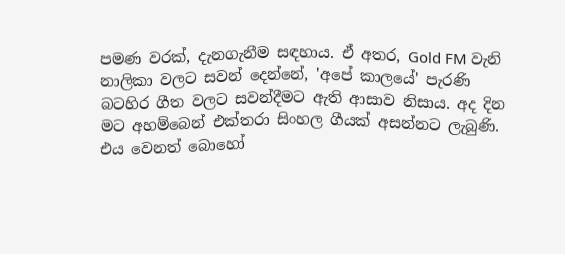පමණ වරක්, දැනගැනීම සඳහාය. ඒ අතර, Gold FM වැනි නාලිකා වලට සවන් දෙන්නේ, 'අපේ කාලයේ' පැරණි බටහිර ගීත වලට සවන්දීමට ඇති ආසාව නිසාය. අද දින මට අහම්බෙන් එක්තරා සිංහල ගීයක් අසන්නට ලැබුණි. එය වෙනත් බොහෝ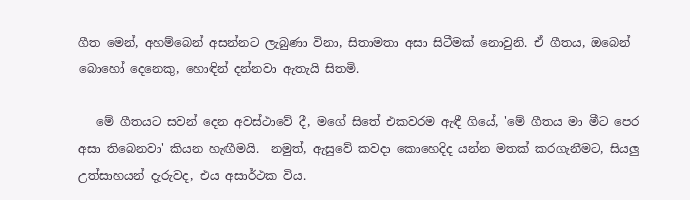ගීත මෙන්, අහම්බෙන් අසන්නට ලැබුණා විනා, සිතාමතා අසා සිටීමක් නොවුනි. ඒ ගීතය, ඔබෙන් බොහෝ දෙනෙකු, හොඳින් දන්නවා ඇතැයි සිතමි.

   මේ ගීතයට සවන් දෙන අවස්ථාවේ දී, මගේ සිතේ එකවරම ඇඳී ගියේ, 'මේ ගීතය මා මීට පෙර අසා තිබෙනවා' කියන හැඟීමයි.  නමුත්, ඇසුවේ කවදා කොහෙදිද යන්න මතක් කරගැනීමට, සියලු උත්සාහයන් දැරුවද, එය අසාර්ථක විය.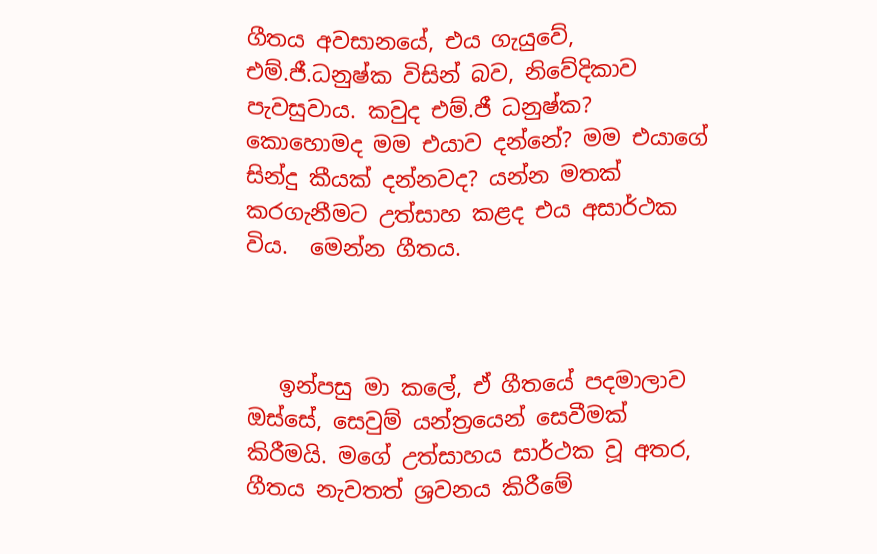ගීතය අවසානයේ, එය ගැයුවේ, එම්.ජී.ධනුෂ්ක විසින් බව, නිවේදිකාව පැවසුවාය. කවුද එම්.ජී ධනුෂ්ක? කොහොමද මම එයාව දන්නේ? මම එයාගේ සින්දු කීයක් දන්නවද? යන්න මතක් කරගැනීමට උත්සාහ කළද එය අසාර්ථක විය.  මෙන්න ගීතය.



   ඉන්පසු මා කලේ, ඒ ගීතයේ පදමාලාව ඔස්සේ, සෙවුම් යන්ත්‍රයෙන් සෙවීමක් කිරීමයි. මගේ උත්සාහය සාර්ථක වූ අතර, ගීතය නැවතත් ශ්‍රවනය කිරීමේ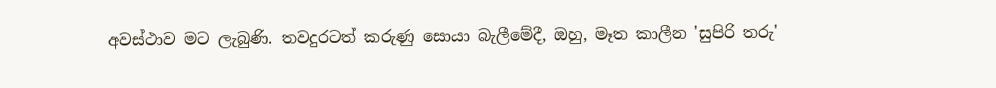අවස්ථාව මට ලැබුණි. තවදුරටත් කරුණු සොයා බැලීමේදී, ඔහු, මෑත කාලීන 'සුපිරි තරු'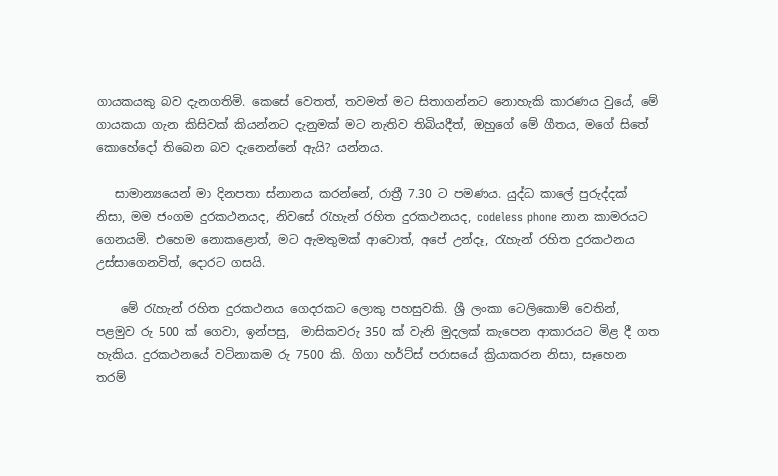ගායකයකු බව දැනගතිමි. කෙසේ වෙතත්, තවමත් මට සිතාගන්නට නොහැකි කාරණය වුයේ, මේ ගායකයා ගැන කිසිවක් කියන්නට දැනුමක් මට නැතිව තිබියදීත්, ඔහුගේ මේ ගීතය, මගේ සිතේ කොහේදෝ තිබෙන බව දැනෙන්නේ ඇයි? යන්නය.

   සාමාන්‍යයෙන් මා දිනපතා ස්නානය කරන්නේ, රාත්‍රී 7.30 ට පමණය. යුද්ධ කාලේ පුරුද්දක් නිසා, මම ජංගම දුරකථනයද, නිවසේ රැහැන් රහිත දුරකථනයද, codeless phone නාන කාමරයට ගෙනයමි. එහෙම නොකළොත්, මට ඇමතුමක් ආවොත්, අපේ උන්දෑ, රැහැන් රහිත දුරකථනය උස්සාගෙනවිත්, දොරට ගසයි.

    මේ රැහැන් රහිත දුරකථනය ගෙදරකට ලොකු පහසුවකි. ශ්‍රී ලංකා ටෙලිකොම් වෙතින්, පළමුව රු 500 ක් ගෙවා, ඉන්පසු,  මාසිකවරු 350 ක් වැනි මුදලක් කැපෙන ආකාරයට මිළ දී ගත හැකිය. දුරකථනයේ වටිනාකම රු 7500 කි. ගිගා හර්ට්ස් පරාසයේ ක්‍රියාකරන නිසා, සෑහෙන තරම්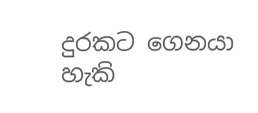දුරකට ගෙනයා හැකි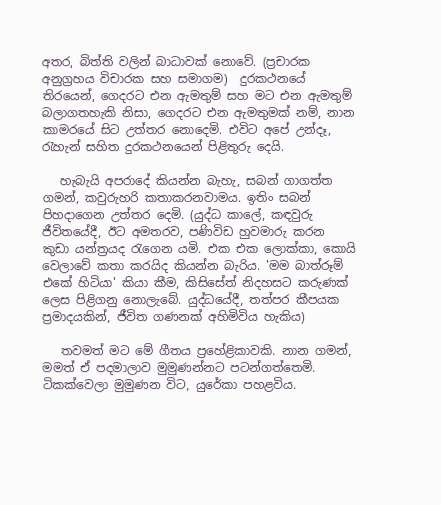අතර, බිත්ති වලින් බාධාවක් නොවේ. (ප්‍රචාරක අනුග්‍රහය විචාරක සහ සමාගම)  දුරකථනයේ තිරයෙන්, ගෙදරට එන ඇමතුම් සහ මට එන ඇමතුම් බලාගතහැකි නිසා, ගෙදරට එන ඇමතුමක් නම්, නාන කාමරයේ සිට උත්තර නොදෙමි. එවිට අපේ උන්දෑ, රැහැන් සහිත දුරකථනයෙන් පිළිතුරු දෙයි.

   හැබැයි අපරාදේ කියන්න බැහැ, සබන් ගාගත්ත ගමන්, කවුරුහරි කතාකරනවාමය. ඉතිං සබන් පිහදාගෙන උත්තර දෙමි. (යුද්ධ කාලේ, කඳවුරු ජීවිතයේදී, ඊට අමතරව, පණිවිඩ හුවමාරු කරන කුඩා යන්ත්‍රයද රැගෙන යමි. එක එක ලොක්කා, කොයි වෙලාවේ කතා කරයිද කියන්න බැරිය. 'මම බාත්රූම් එකේ හිටියා' කියා කීම, කිසිසේත් නිදහසට කරුණක් ලෙස පිළිගනු නොලැබේ. යුද්ධයේදී, තත්පර කීපයක ප්‍රමාදයකින්, ජීවිත ගණනක් අහිමිවිය හැකිය)

   තවමත් මට මේ ගීතය ප්‍රහේළිකාවකි. නාන ගමන්, මමත් ඒ පදමාලාව මුමුණන්නට පටන්ගත්තෙමි. ටිකක්වෙලා මුමුණන විට, යුරේකා පහළවිය.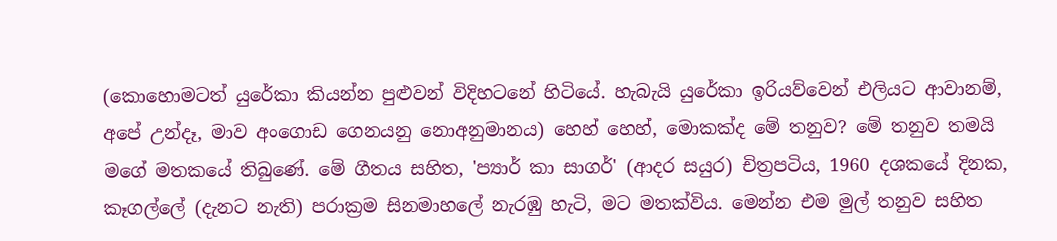(කොහොමටත් යුරේකා කියන්න පුළුවන් විදිහටනේ හිටියේ. හැබැයි යුරේකා ඉරියව්වෙන් එලියට ආවානම්, අපේ උන්දෑ, මාව අංගොඩ ගෙනයනු නොඅනුමානය) හෙහ් හෙහ්, මොකක්ද මේ තනුව? මේ තනුව තමයි මගේ මතකයේ තිබුණේ. මේ ගීතය සහිත, 'ප්‍යාර් කා සාගර්' (ආදර සයුර) චිත්‍රපටිය, 1960 දශකයේ දිනක,  කෑගල්ලේ (දැනට නැති) පරාක්‍රම සිනමාහලේ නැරඹු හැටි, මට මතක්විය. මෙන්න එම මුල් තනුව සහිත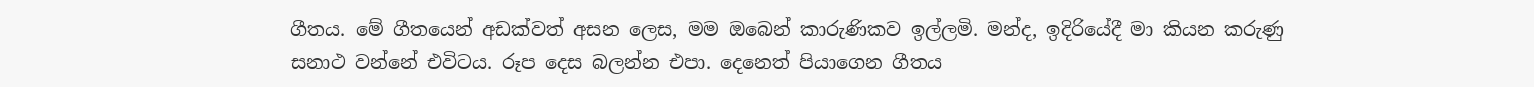ගීතය. මේ ගීතයෙන් අඩක්වත් අසන ලෙස, මම ඔබෙන් කාරුණිකව ඉල්ලමි. මන්ද, ඉදිරියේදී මා කියන කරුණු සනාථ වන්නේ එවිටය. රූප දෙස බලන්න එපා. දෙනෙත් පියාගෙන ගීතය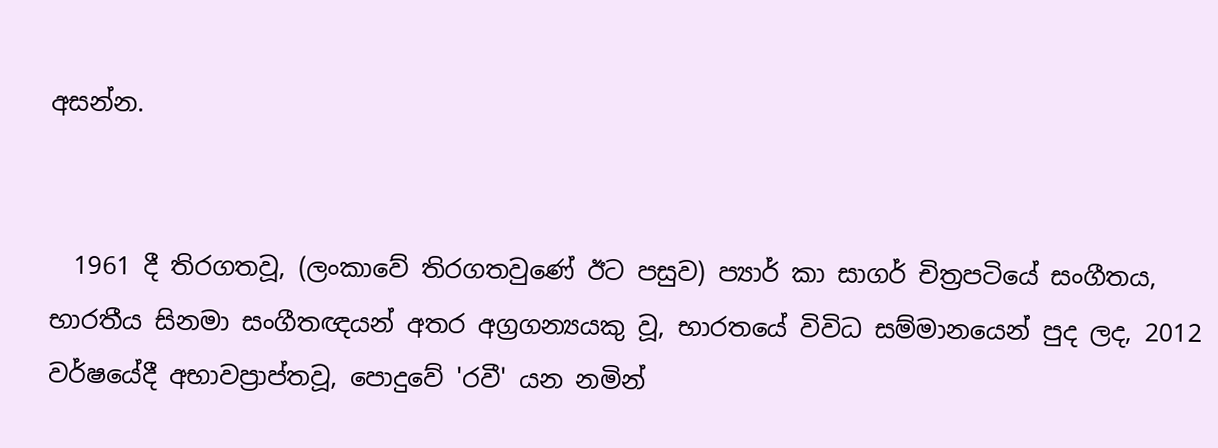අසන්න.


  1961 දී තිරගතවූ, (ලංකාවේ තිරගතවුණේ ඊට පසුව) ප්‍යාර් කා සාගර් චිත්‍රපටියේ සංගීතය, භාරතීය සිනමා සංගීතඥයන් අතර අග්‍රගන්‍යයකු වූ, භාරතයේ විවිධ සම්මානයෙන් පුද ලද, 2012 වර්ෂයේදී අභාවප්‍රාප්තවූ, පොදුවේ 'රවී' යන නමින්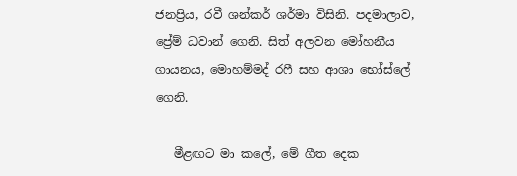ජනප්‍රිය, රවී ශන්කර් ශර්මා විසිනි. පදමාලාව, ප්‍රේම් ධවාන් ගෙනි. සිත් අලවන මෝහනීය ගායනය, මොහම්මද් රෆී සහ ආශා භෝස්ලේ ගෙනි.

   මීළඟට මා කලේ, මේ ගීත දෙක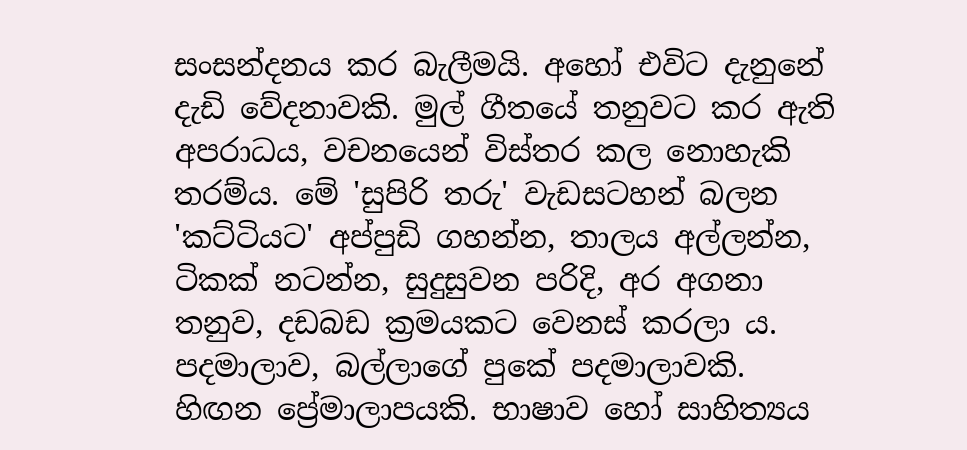සංසන්දනය කර බැලීමයි. අහෝ එවිට දැනුනේ දැඩි වේදනාවකි. මුල් ගීතයේ තනුවට කර ඇති අපරාධය, වචනයෙන් විස්තර කල නොහැකි තරම්ය. මේ 'සුපිරි තරු' වැඩසටහන් බලන 'කට්ටියට' අප්පුඩි ගහන්න, තාලය අල්ලන්න, ටිකක් නටන්න, සුදුසුවන පරිදි, අර අගනා තනුව, දඩබඩ ක්‍රමයකට වෙනස් කරලා ය. පදමාලාව, බල්ලාගේ පුකේ පදමාලාවකි. හිඟන ප්‍රේමාලාපයකි. භාෂාව හෝ සාහිත්‍යය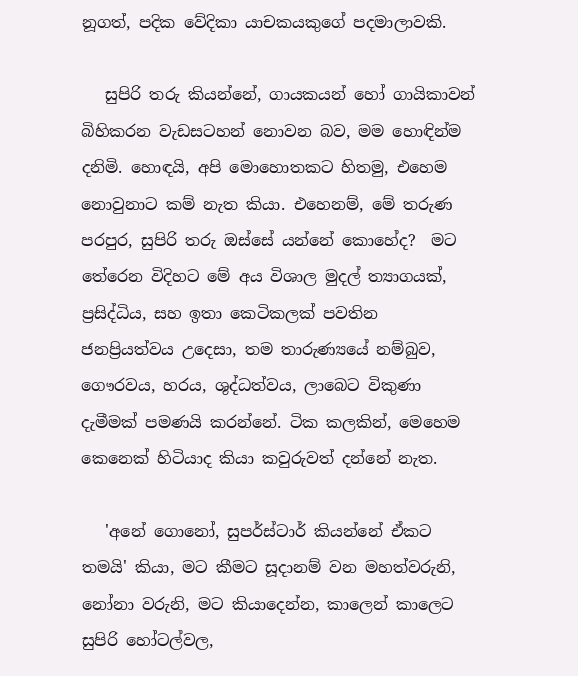නූගත්, පදික වේදිකා යාචකයකුගේ පදමාලාවකි.

   සුපිරි තරු කියන්නේ, ගායකයන් හෝ ගායිකාවන් බිහිකරන වැඩසටහන් නොවන බව, මම හොඳින්ම දනිමි. හොඳයි, අපි මොහොතකට හිතමු, එහෙම නොවුනාට කම් නැත කියා. එහෙනම්, මේ තරුණ පරපුර, සුපිරි තරු ඔස්සේ යන්නේ කොහේද?  මට තේරෙන විදිහට මේ අය විශාල මුදල් ත්‍යාගයක්, ප්‍රසිද්ධිය, සහ ඉතා කෙටිකලක් පවතින ජනප්‍රියත්වය උදෙසා, තම තාරුණ්‍යයේ නම්බුව, ගෞරවය, හරය, ශුද්ධත්වය, ලාබෙට විකුණා දැමීමක් පමණයි කරන්නේ. ටික කලකින්, මෙහෙම කෙනෙක් හිටියාද කියා කවුරුවත් දන්නේ නැත.

   'අනේ ගොනෝ, සුපර්ස්ටාර් කියන්නේ ඒකට තමයි' කියා, මට කීමට සූදානම් වන මහත්වරුනි, නෝනා වරුනි, මට කියාදෙන්න, කාලෙන් කාලෙට සුපිරි හෝටල්වල,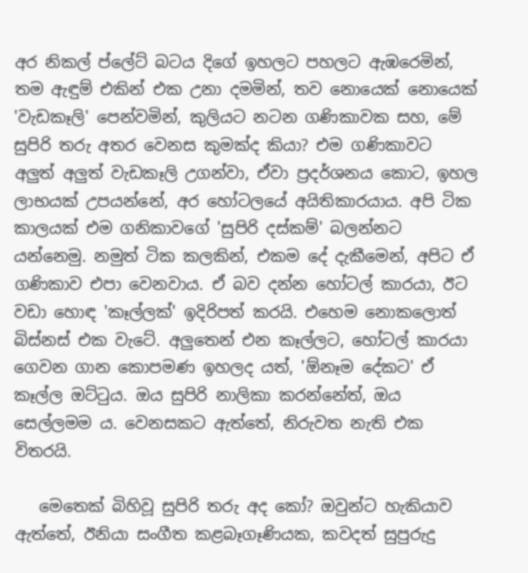අර නිකල් ප්ලේට් බටය දිගේ ඉහලට පහලට ඇඹරෙමින්, තම ඇඳුම් එකින් එක උනා දමමින්, තව නොයෙක් නොයෙක් 'වැඩකෑලි' පෙන්වමින්, කුලියට නටන ගණිකාවක සහ, මේ සුපිරි තරු අතර වෙනස කුමක්ද කියා? එම ගණිකාවට අලුත් අලුත් වැඩකෑලි උගන්වා, ඒවා ප්‍රදර්ශනය කොට, ඉහල ලාභයක් උපයන්නේ, අර හෝටලයේ අයිතිකාරයාය. අපි ටික කාලයක් එම ගනිකාවගේ 'සුපිරි දස්කම්' බලන්නට යන්නෙමු. නමුත් ටික කලකින්, එකම දේ දැකීමෙන්, අපිට ඒ ගණිකාව එපා වෙනවාය. ඒ බව දන්න හෝටල් කාරයා, ඊට වඩා හොඳ 'කෑල්ලක්' ඉදිරිපත් කරයි. එහෙම නොකලොත් බිස්නස් එක වැටේ. අලුතෙන් එන කෑල්ලට, හෝටල් කාරයා ගෙවන ගාන කොපමණ ඉහලද යත්, 'ඕනෑම දේකට' ඒ කෑල්ල ඔට්ටුය. ඔය සුපිරි නාලිකා කරන්නේත්, ඔය සෙල්ලමම ය. වෙනසකට ඇත්තේ, නිරුවත නැති එක විතරයි.

   මෙතෙක් බිහිවූ සුපිරි තරු අද කෝ? ඔවුන්ට හැකියාව ඇත්තේ, ඊනියා සංගීත කළබෑගෑණියක, කවදත් සුපුරුදු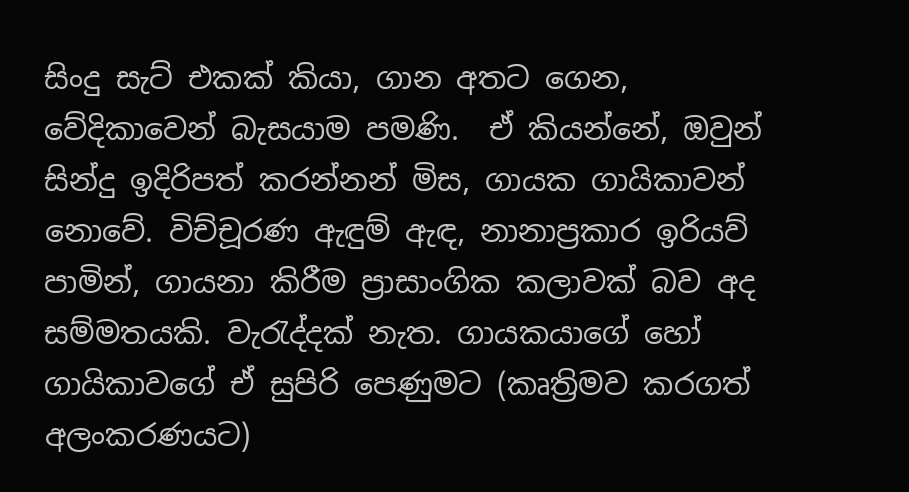සිංදු සැට් එකක් කියා, ගාන අතට ගෙන, වේදිකාවෙන් බැසයාම පමණි.  ඒ කියන්නේ, ඔවුන් සින්දු ඉදිරිපත් කරන්නන් මිස, ගායක ගායිකාවන් නොවේ. විච්චූරණ ඇඳුම් ඇඳ, නානාප්‍රකාර ඉරියව් පාමින්, ගායනා කිරීම ප්‍රාසාංගික කලාවක් බව අද සම්මතයකි. වැරැද්දක් නැත. ගායකයාගේ හෝ ගායිකාවගේ ඒ සුපිරි පෙණුමට (කෘත්‍රිමව කරගත් අලංකරණයට)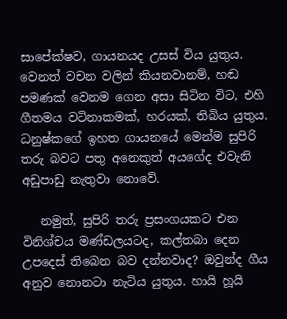සාපේක්ෂව, ගායනයද උසස් විය යුතුය. වෙනත් වචන වලින් කියනවානම්, හඬ පමණක් වෙනම ගෙන අසා සිටින විට, එහි ගීතමය වටිනාකමක්, හරයක්, තිබිය යුතුය. ධනුෂ්කගේ ඉහත ගායනයේ මෙන්ම සුපිරි තරු බවට පතු අනෙකුත් අයගේද එවැනි අඩුපාඩු නැතුවා නොවේ.

   නමුත්, සුපිරි තරු ප්‍රසංගයකට එන විනිශ්චය මණ්ඩලයටද, කල්තබා දෙන උපදෙස් තිබෙන බව දන්නවාද? ඔවුන්ද ගීය අනුව නොනටා නැටිය යුතුය. හායි හූයි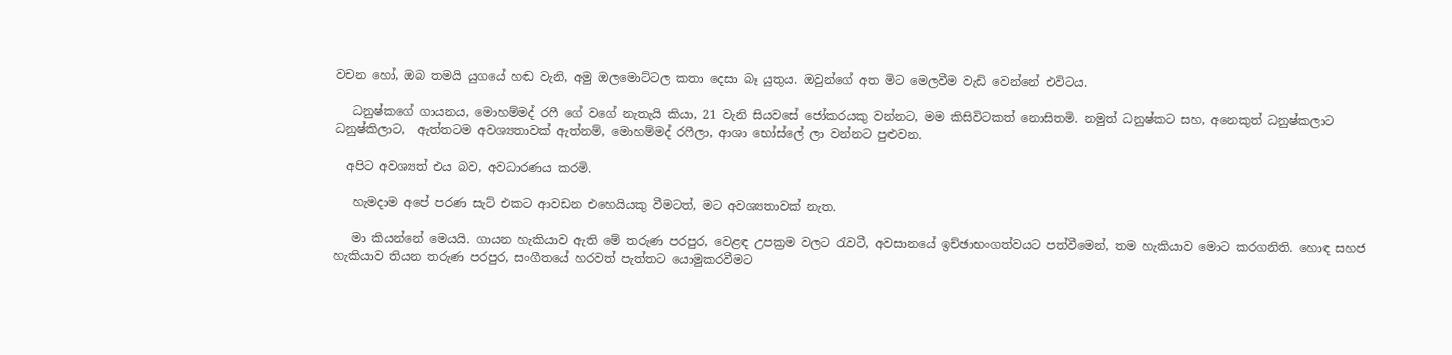වචන හෝ, ඔබ තමයි යුගයේ හඬ වැනි, අමු ඔලමොට්ටල කතා දෙසා බෑ යුතුය. ඔවුන්ගේ අත මිට මෙලවීම වැඩි වෙන්නේ එවිටය.

   ධනුෂ්කගේ ගායනය, මොහම්මද් රෆී ගේ වගේ නැතැයි කියා, 21 වැනි සියවසේ ජෝකරයකු වන්නට, මම කිසිවිටකත් නොසිතමි. නමුත් ධනුෂ්කට සහ, අනෙකුත් ධනුෂ්කලාට ධනුෂ්කිලාට,  ඇත්තටම අවශ්‍යතාවක් ඇත්නම්, මොහම්මද් රෆීලා, ආශා භෝස්ලේ ලා වන්නට පුළුවන.

  අපිට අවශ්‍යත් එය බව, අවධාරණය කරමි.

   හැමදාම අපේ පරණ සැට් එකට ආවඩන එහෙයියකු වීමටත්, මට අවශ්‍යතාවක් නැත.

   මා කියන්නේ මෙයයි. ගායන හැකියාව ඇති මේ තරුණ පරපුර, වෙළඳ උපක්‍රම වලට රැවටී, අවසානයේ ඉච්ඡාභංගත්වයට පත්වීමෙන්, තම හැකියාව මොට කරගනිති. හොඳ සහජ හැකියාව තියන තරුණ පරපුර, සංගීතයේ හරවත් පැත්තට යොමුකරවීමට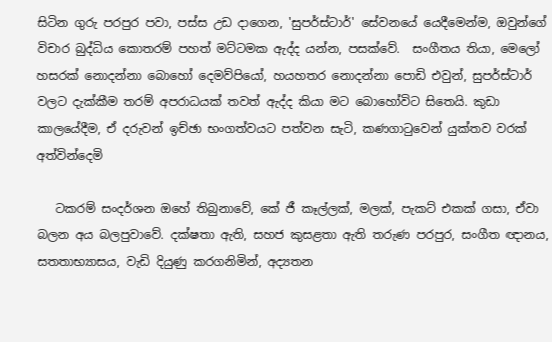සිටින ගුරු පරපුර පවා, පස්ස උඩ දාගෙන, 'සුපර්ස්ටාර්' සේවනයේ යෙදීමෙන්ම, ඔවුන්ගේ විචාර බුද්ධිය කොතරම් පහත් මට්ටමක ඇද්ද යන්න, පසක්වේ.  සංගීතය තියා, මෙලෝ හසරක් නොදන්නා බොහෝ දෙමව්පියෝ, හයහතර නොදන්නා පොඩි එවුන්, සුපර්ස්ටාර් වලට දැක්කීම තරම් අපරාධයක් තවත් ඇද්ද කියා මට බොහෝවිට සිතෙයි. කුඩා කාලයේදීම, ඒ දරුවන් ඉච්ඡා භංගත්වයට පත්වන සැටි, කණගාටුවෙන් යුක්තව වරක් අත්වින්දෙමි

   ටකරම් සංදර්ශන ඔහේ තිබුනාවේ, කේ ජී කෑල්ලක්, මලක්, පැකට් එකක් ගසා, ඒවා බලන අය බලපුවාවේ. දක්ෂතා ඇති, සහජ කුසළතා ඇති තරුණ පරපුර, සංගීත ඥානය, සතතාභ්‍යාසය, වැඩි දියුණු කරගනිමින්, අද්‍යතන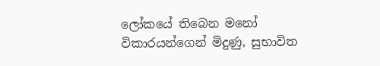ලෝකයේ තිබෙන මනෝ විකාරයන්ගෙන් මිදුණු, සුභාවිත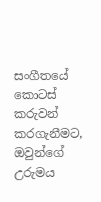සංගීතයේ කොටස් කරුවන් කරගැනීමට, ඔවුන්ගේ උරුමය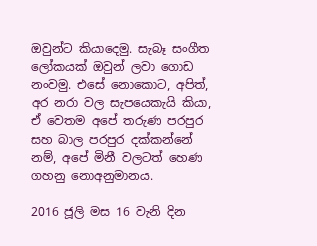ඔවුන්ට කියාදෙමු. සැබෑ සංගීත ලෝකයක් ඔවුන් ලවා ගොඩ නංවමු. එසේ නොකොට, අපිත්, අර නරා වල සැපයෙකැයි කියා, ඒ වෙතම අපේ තරුණ පරපුර සහ බාල පරපුර දක්කන්නේ නම්, අපේ මිනී වලටත් හෙණ ගහනු නොඅනුමානය.

2016 ජූලි මස 16 වැනි දින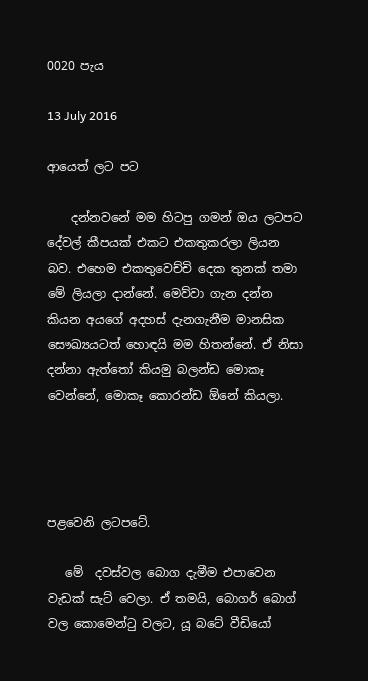0020 පැය

13 July 2016

ආයෙත් ලට පට

    දන්නවනේ මම හිටපු ගමන් ඔය ලටපට දේවල් කීපයක් එකට එකතුකරලා ලියන බව. එහෙම එකතුවෙච්චි දෙක තුනක් තමා මේ ලියලා දාන්නේ. මෙව්වා ගැන දන්න කියන අයගේ අදහස් දැනගැනීම මානසික සෞඛ්‍යයටත් හොඳයි මම හිතන්නේ. ඒ නිසා දන්නා ඇත්තෝ කියමු බලන්ඩ මොකෑ වෙන්නේ, මොකෑ කොරන්ඩ ඕනේ කියලා.




පළවෙනි ලටපටේ.

   මේ  දවස්වල බොග දැමීම එපාවෙන වැඩක් සැට් වෙලා. ඒ තමයි, බොගර් බොග් වල කොමෙන්ටු වලට, යූ බටේ වීඩියෝ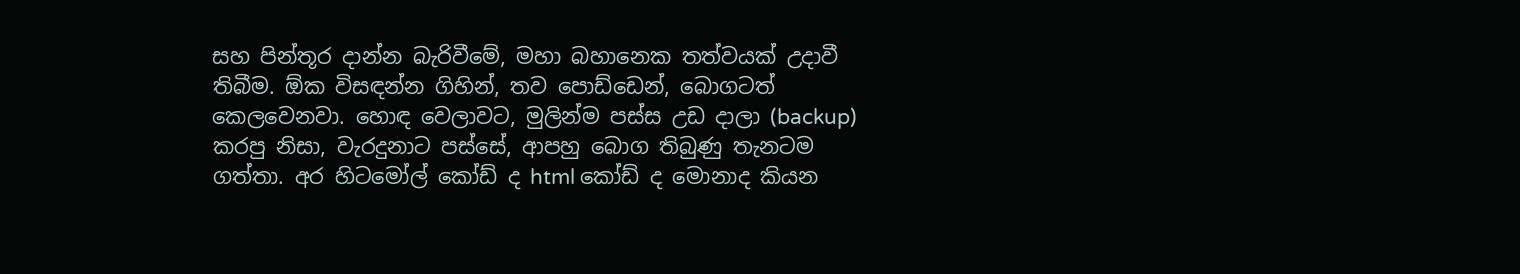සහ පින්තූර දාන්න බැරිවීමේ, මහා බහානෙක තත්වයක් උදාවී තිබීම. ඕක විසඳන්න ගිහින්, තව පොඩ්ඩෙන්, බොගටත් කෙලවෙනවා. හොඳ වෙලාවට, මුලින්ම පස්ස උඩ දාලා (backup) කරපු නිසා, වැරදුනාට පස්සේ, ආපහු බොග තිබුණු තැනටම ගත්තා. අර හිටමෝල් කෝඩ් ද html කෝඩ් ද මොනාද කියන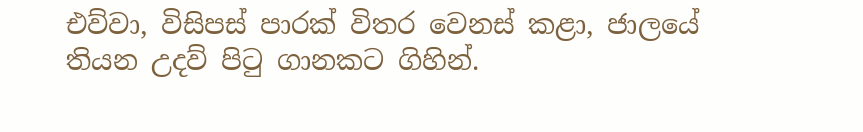එව්වා, විසිපස් පාරක් විතර වෙනස් කළා, ජාලයේ තියන උදව් පිටු ගානකට ගිහින්.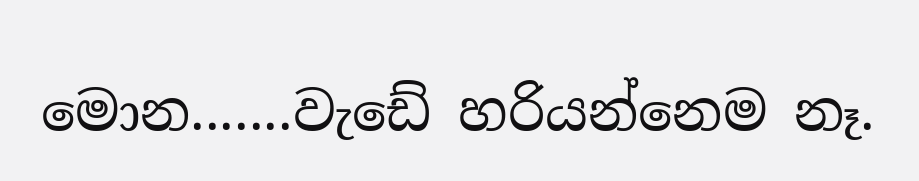මොන.......වැඩේ හරියන්නෙම නෑ.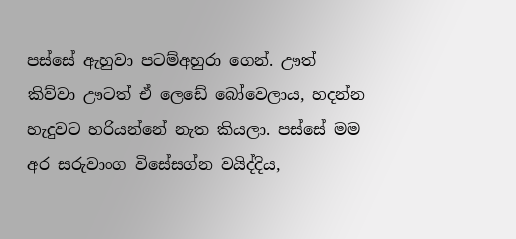පස්සේ ඇහුවා පටම්අහුරා ගෙන්. ඌත් කිව්වා ඌටත් ඒ ලෙඩේ බෝවෙලාය, හදන්න හැදුවට හරියන්නේ නැත කියලා. පස්සේ මම අර සරුවාංග විසේසග්න වයිද්දිය,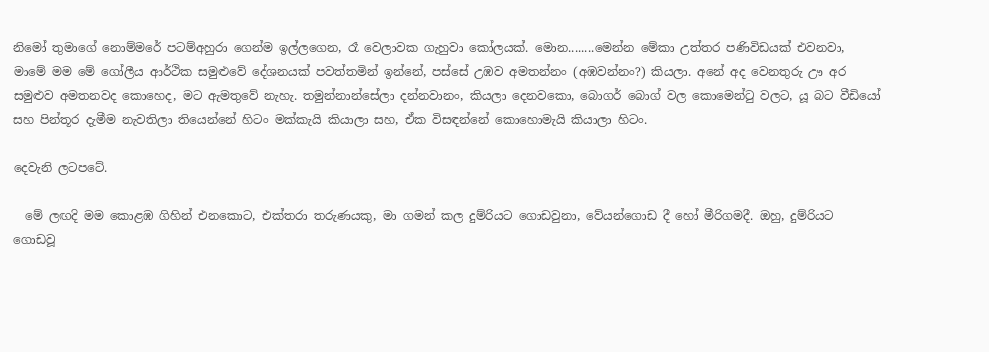නිමෝ තුමාගේ නොම්මරේ පටම්අහුරා ගෙන්ම ඉල්ලගෙන, රෑ වෙලාවක ගැහුවා කෝලයක්. මොන........මෙන්න මේකා උත්තර පණිවිඩයක් එවනවා, මාමේ මම මේ ගෝලීය ආර්ථික සමුළුවේ දේශනයක් පවත්තමින් ඉන්නේ, පස්සේ උඹව අමතන්නං (අඹවන්නං?) කියලා. අනේ අද වෙනතුරු ඌ අර සමුළුව අමතනවද කොහෙද, මට ඇමතුවේ නැහැ. තමුන්නාන්සේලා දන්නවානං, කියලා දෙනවකො, බොගර් බොග් වල කොමෙන්ටු වලට, යූ බට වීඩියෝ සහ පින්තූර දැමීම නැවතිලා තියෙන්නේ හිටං මක්කැයි කියාලා සහ, ඒක විසඳන්නේ කොහොමැයි කියාලා හිටං.

දෙවැනි ලටපටේ.

  මේ ලඟදි මම කොළඹ ගිහින් එනකොට, එක්තරා තරුණයකු, මා ගමන් කල දුම්රියට ගොඩවුනා, වේයන්ගොඩ දී හෝ මීරිගමදී. ඔහු, දුම්රියට ගොඩවූ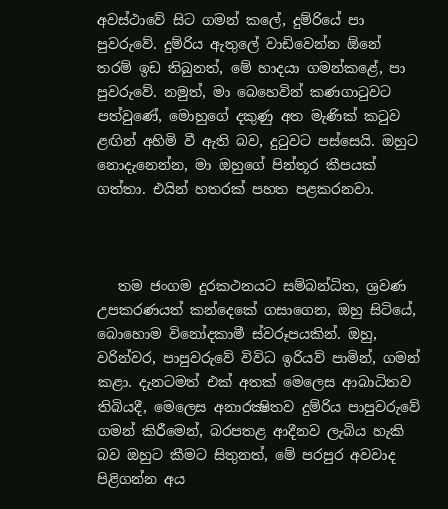අවස්ථාවේ සිට ගමන් කලේ, දුම්රියේ පා පුවරුවේ. දුම්රිය ඇතුලේ වාඩිවෙන්න ඕනේ තරම් ඉඩ තිබුනත්, මේ හාදයා ගමන්කළේ, පා පුවරුවේ. නමුත්, මා බෙහෙවින් කණගාටුවට පත්වුණේ, මොහුගේ දකුණු අත මැණික් කටුව ළඟින් අහිමි වී ඇති බව, දුටුවට පස්සෙයි. ඔහුට නොදැනෙන්න, මා ඔහුගේ පින්තූර කීපයක් ගත්තා. එයින් හතරක් පහත පළකරනවා.



   තම ජංගම දුරකථනයට සම්බන්ධිත, ශ්‍රවණ උපකරණයත් කන්දෙකේ ගසාගෙන, ඔහු සිටියේ, බොහොම විනෝදකාමී ස්වරූපයකින්. ඔහු, වරින්වර, පාපුවරුවේ විවිධ ඉරියව් පාමින්, ගමන් කළා. දැනටමත් එක් අතක් මෙලෙස ආබාධිතව තිබියදී, මෙලෙස අනාරක්‍ෂිතව දුම්රිය පාපුවරුවේ ගමන් කිරීමෙන්, බරපතළ ආදීනව ලැබිය හැකි බව ඔහුට කීමට සිතුනත්, මේ පරපුර අවවාද පිළිගන්න අය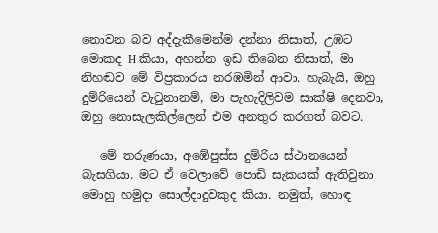නොවන බව අද්දැකීමෙන්ම දන්නා නිසාත්, උඹට මොකද H කියා, අහන්න ඉඩ තිබෙන නිසාත්, මා නිහඬව මේ විප්‍රකාරය නරඹමින් ආවා. හැබැයි, ඔහු දුම්රියෙන් වැටුනානම්, මා පැහැදිලිවම සාක්ෂි දෙනවා, ඔහු නොසැලකිල්ලෙන් එම අනතුර කරගත් බවට.

   මේ තරුණයා, අඹේපුස්ස දුම්රිය ස්ථානයෙන් බැසගියා. මට ඒ වෙලාවේ පොඩි සැකයක් ඇතිවුනා මොහු හමුදා සොල්දාදුවකුද කියා. නමුත්, හොඳ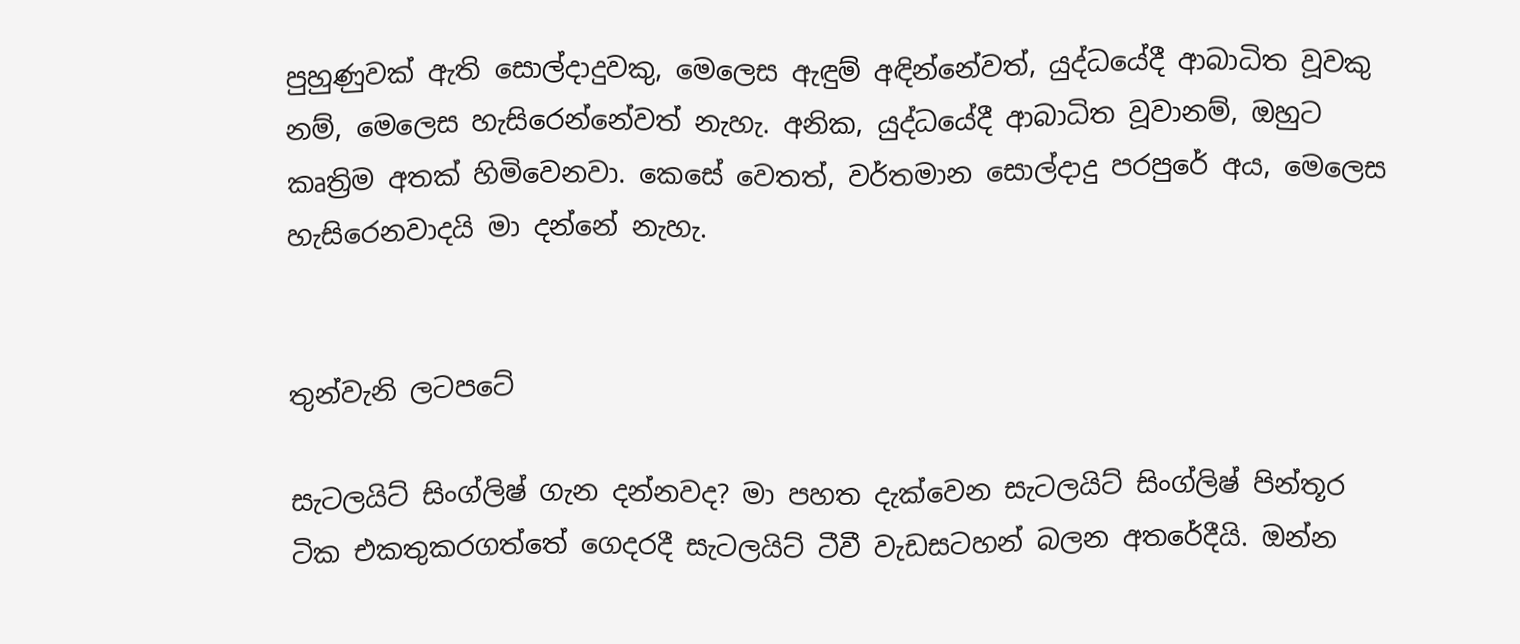පුහුණුවක් ඇති සොල්දාදුවකු, මෙලෙස ඇඳුම් අඳින්නේවත්, යුද්ධයේදී ආබාධිත වූවකු නම්, මෙලෙස හැසිරෙන්නේවත් නැහැ. අනික, යුද්ධයේදී ආබාධිත වූවානම්, ඔහුට කෘත්‍රිම අතක් හිමිවෙනවා. කෙසේ වෙතත්, වර්තමාන සොල්දාදු පරපුරේ අය, මෙලෙස හැසිරෙනවාදයි මා දන්නේ නැහැ.


තුන්වැනි ලටපටේ

සැටලයිට් සිංග්ලිෂ් ගැන දන්නවද? මා පහත දැක්වෙන සැටලයිට් සිංග්ලිෂ් පින්තූර ටික එකතුකරගත්තේ ගෙදරදී සැටලයිට් ටීවී වැඩසටහන් බලන අතරේදීයි. ඔන්න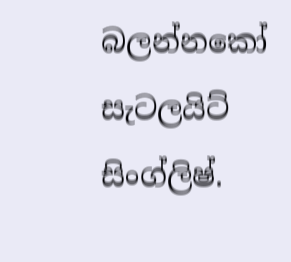බලන්නකෝ සැටලයිට් සිංග්ලිෂ්.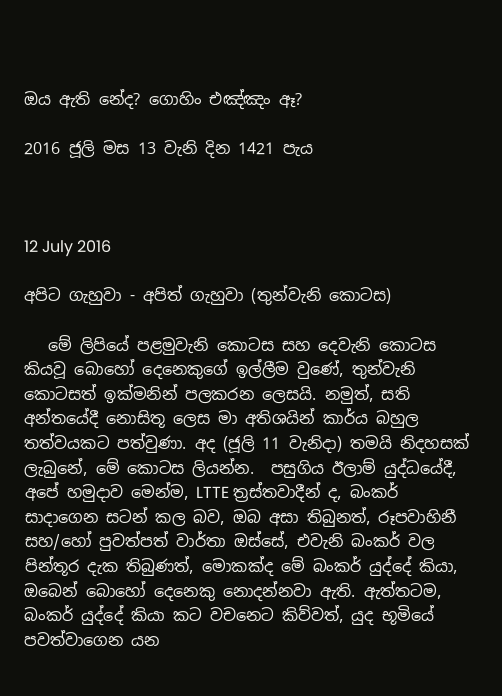ඔය ඇති නේද? ගොහිං එඤ්ඤං ඈ?

2016 ජූලි මස 13 වැනි දින 1421 පැය



12 July 2016

අපිට ගැහුවා - අපිත් ගැහුවා (තුන්වැනි කොටස)

   මේ ලිපියේ පළමුවැනි කොටස සහ දෙවැනි කොටස කියවූ බොහෝ දෙනෙකුගේ ඉල්ලීම වුණේ, තුන්වැනි කොටසත් ඉක්මනින් පලකරන ලෙසයි. නමුත්, සති අන්තයේදී නොසිතූ ලෙස මා අතිශයින් කාර්ය බහුල තත්වයකට පත්වුණා. අද (ජූලි 11 වැනිදා) තමයි නිදහසක් ලැබුනේ, මේ කොටස ලියන්න.  පසුගිය ඊලාම් යුද්ධයේදී, අපේ හමුදාව මෙන්ම, LTTE ත්‍රස්තවාදීන් ද, බංකර් සාදාගෙන සටන් කල බව, ඔබ අසා තිබුනත්, රූපවාහිනී සහ/හෝ පුවත්පත් වාර්තා ඔස්සේ, එවැනි බංකර් වල පින්තූර දැක තිබුණත්, මොකක්ද මේ බංකර් යුද්දේ කියා, ඔබෙන් බොහෝ දෙනෙකු නොදන්නවා ඇති. ඇත්තටම, බංකර් යුද්දේ කියා කට වචනෙට කිව්වත්, යුද භූමියේ පවත්වාගෙන යන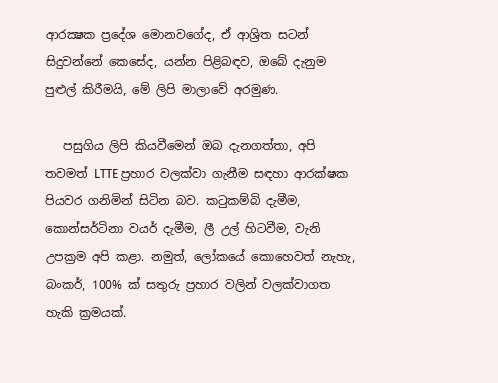ආරක්‍ෂක ප්‍රදේශ මොනවගේද, ඒ ආශ්‍රිත සටන් සිදුවන්නේ කෙසේද, යන්න පිළිබඳව, ඔබේ දැනුම පුළුල් කිරීමයි, මේ ලිපි මාලාවේ අරමුණ.

   පසුගිය ලිපි කියවීමෙන් ඔබ දැනගත්තා, අපි තවමත් LTTE ප්‍රහාර වලක්වා ගැනීම සඳහා ආරක්ෂක පියවර ගනිමින් සිටින බව. කටුකම්බි දැමීම, කොන්සර්ටිනා වයර් දැමීම, ලී උල් හිටවීම, වැනි උපක්‍රම අපි කළා. නමුත්, ලෝකයේ කොහෙවත් නැහැ, බංකර්, 100% ක් සතුරු ප්‍රහාර වලින් වලක්වාගත හැකි ක්‍රමයක්.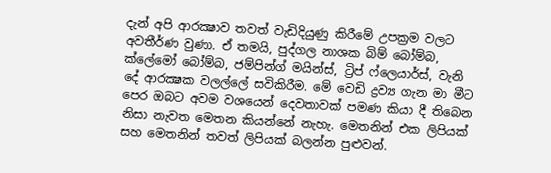දැන් අපි ආරක්‍ෂාව තවත් වැඩිදියුණු කිරීමේ උපක්‍රම වලට අවතීර්ණ වුණා. ඒ තමයි, පුද්ගල නාශක බිම් බෝම්බ, ක්ලේමෝ බෝම්බ, ජම්පින්ග් මයින්ස්, ට්‍රිප් ෆ්ලෙයාර්ස්, වැනි දේ ආරක්‍ෂක වලල්ලේ සවිකිරීම. මේ වෙඩි ද්‍රව්‍ය ගැන මා මීට පෙර ඔබට අවම වශයෙන් දෙවතාවක් පමණ කියා දී තිබෙන නිසා නැවත මෙතන කියන්නේ නැහැ. මෙතනින් එක ලිපියක් සහ මෙතනින් තවත් ලිපියක් බලන්න පුළුවන්.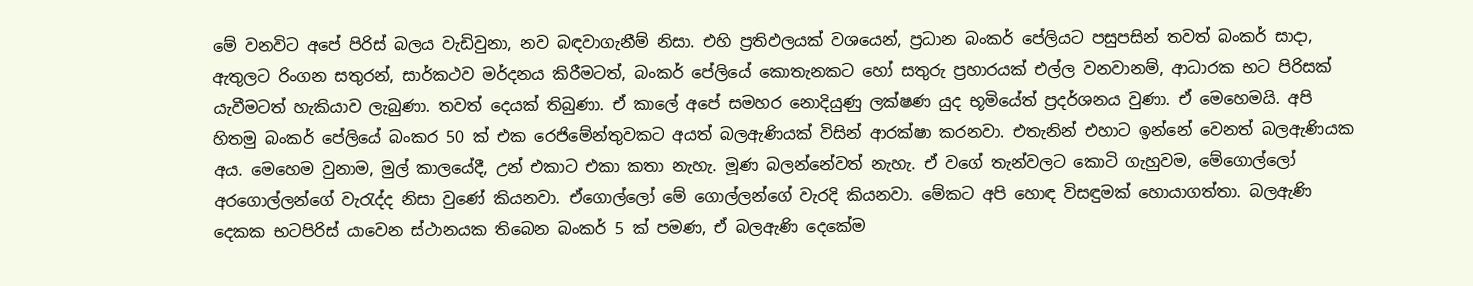මේ වනවිට අපේ පිරිස් බලය වැඩිවුනා, නව බඳවාගැනීම් නිසා. එහි ප්‍රතිඵලයක් වශයෙන්, ප්‍රධාන බංකර් පේලියට පසුපසින් තවත් බංකර් සාදා, ඇතුලට රිංගන සතුරන්, සාර්කථව මර්දනය කිරීමටත්, බංකර් පේලියේ කොතැනකට හෝ සතුරු ප්‍රහාරයක් එල්ල වනවානම්, ආධාරක භට පිරිසක් යැවීමටත් හැකියාව ලැබුණා. තවත් දෙයක් තිබුණා. ඒ කාලේ අපේ සමහර නොදියුණු ලක්ෂණ යුද භූමියේත් ප්‍රදර්ශනය වුණා. ඒ මෙහෙමයි. අපි හිතමු බංකර් පේලියේ බංකර 50 ක් එක රෙජිමේන්තුවකට අයත් බලඇණියක් විසින් ආරක්ෂා කරනවා. එතැනින් එහාට ඉන්නේ වෙනත් බලඇණියක අය. මෙහෙම වුනාම, මුල් කාලයේදී, උන් එකාට එකා කතා නැහැ. මූණ බලන්නේවත් නැහැ. ඒ වගේ තැන්වලට කොටි ගැහුවම, මේගොල්ලෝ අරගොල්ලන්ගේ වැරැද්ද නිසා වුණේ කියනවා. ඒගොල්ලෝ මේ ගොල්ලන්ගේ වැරදි කියනවා. මේකට අපි හොඳ විසඳුමක් හොයාගත්තා. බලඇණි දෙකක භටපිරිස් යාවෙන ස්ථානයක තිබෙන බංකර් 5 ක් පමණ, ඒ බලඇණි දෙකේම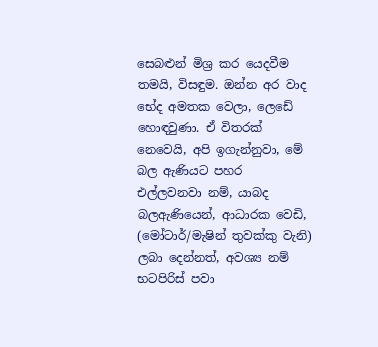සෙබළුන් මිශ්‍ර කර යෙදවීම තමයි, විසඳුම. ඔන්න අර වාද භේද අමතක වෙලා, ලෙඩේ හොඳවුණා. ඒ විතරක් නෙවෙයි, අපි ඉගැන්නුවා, මේ බල ඇණියට පහර එල්ලවනවා නම්, යාබද බලඇණියෙන්, ආධාරක වෙඩි, (මෝටාර්/මැෂින් තුවක්කු වැනි) ලබා දෙන්නත්, අවශ්‍ය නම් භටපිරිස් පවා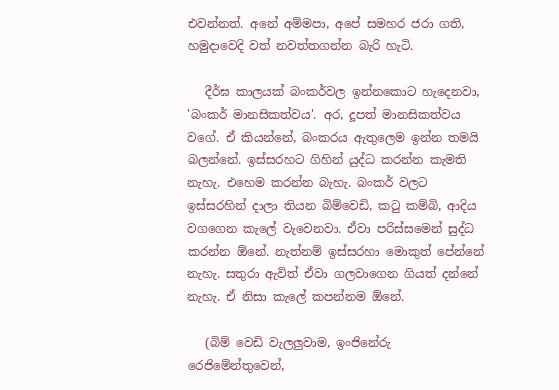එවන්නත්. අනේ අම්මපා, අපේ සමහර ජරා ගති, හමුදාවෙදි වත් නවත්තගන්න බැරි හැටි.

   දීර්ඝ කාලයක් බංකර්වල ඉන්නකොට හැදෙනවා, 'බංකර් මානසිකත්වය'. අර, දූපත් මානසිකත්වය වගේ. ඒ කියන්නේ, බංකරය ඇතුලෙම ඉන්න තමයි බලන්නේ. ඉස්සරහට ගිහින් යුද්ධ කරන්න කැමති නැහැ. එහෙම කරන්න බැහැ. බංකර් වලට ඉස්සරහින් දාලා තියන බිම්වෙඩි, කටු කම්බි, ආදිය වගගෙන කැලේ වැවෙනවා. ඒවා පරිස්සමෙන් සුද්ධ කරන්න ඕනේ. නැත්නම් ඉස්සරහා මොකුත් පේන්නේ නැහැ. සතුරා ඇවිත් ඒවා ගලවාගෙන ගියත් දන්නේ නැහැ. ඒ නිසා කැලේ කපන්නම ඕනේ.

   (බිම් වෙඩි වැලලුවාම, ඉංජිනේරු රෙජිමේන්තුවෙන්,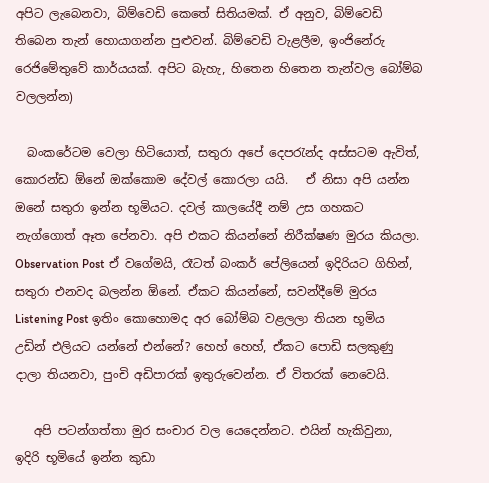අපිට ලැබෙනවා, බිම්වෙඩි කෙතේ සිතියමක්. ඒ අනුව, බිම්වෙඩි තිබෙන තැන් හොයාගන්න පුළුවන්. බිම්වෙඩි වැළලීම, ඉංජිනේරු රෙජිමේතුවේ කාර්යයක්. අපිට බැහැ, හිතෙන හිතෙන තැන්වල බෝම්බ වලලන්න)

  බංකරේටම වෙලා හිටියොත්, සතුරා අපේ දෙපරැන්ද අස්සටම ඇවිත්, කොරන්ඩ ඕනේ ඔක්කොම දේවල් කොරලා යයි.   ඒ නිසා අපි යන්න ඔනේ සතුරා ඉන්න භූමියට. දවල් කාලයේදී නම් උස ගහකට නැග්ගොත් ඈත පේනවා. අපි එකට කියන්නේ නිරීක්ෂණ මුරය කියලා. Observation Post ඒ වගේමයි, රෑටත් බංකර් පේලියෙන් ඉදිරියට ගිහින්, සතුරා එනවද බලන්න ඕනේ. ඒකට කියන්නේ, සවන්දීමේ මුරය Listening Post ඉතිං කොහොමද අර බෝම්බ වළලලා තියන භූමිය උඩින් එලියට යන්නේ එන්නේ? හෙහ් හෙහ්, ඒකට පොඩි සලකුණු දාලා තියනවා, පුංචි අඩිපාරක් ඉතුරුවෙන්න. ඒ විතරක් නෙවෙයි.

   අපි පටන්ගත්තා මුර සංචාර වල යෙදෙන්නට. එයින් හැකිවුනා, ඉදිරි භූමියේ ඉන්න කුඩා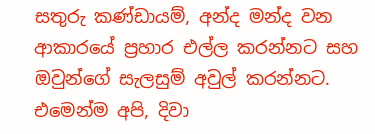සතුරු කණ්ඩායම්, අන්ද මන්ද වන ආකාරයේ ප්‍රහාර එල්ල කරන්නට සහ ඔවුන්ගේ සැලසුම් අවුල් කරන්නට. එමෙන්ම අපි, දිවා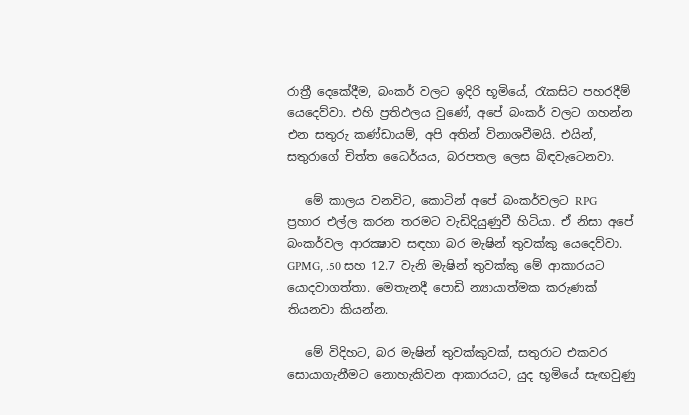රාත්‍රී දෙකේදීම, බංකර් වලට ඉදිරි භූමියේ, රැකසිට පහරදීම් යෙදෙව්වා. එහි ප්‍රතිඵලය වුණේ, අපේ බංකර් වලට ගහන්න එන සතුරු කණ්ඩායම්, අපි අතින් විනාශවීමයි. එයින්, සතුරාගේ චිත්ත ධෛර්යය, බරපතල ලෙස බිඳවැටෙනවා.

   මේ කාලය වනවිට, කොටින් අපේ බංකර්වලට RPG ප්‍රහාර එල්ල කරන තරමට වැඩිදියුණුවී හිටියා. ඒ නිසා අපේ බංකර්වල ආරක්‍ෂාව සඳහා බර මැෂින් තුවක්කු යෙදෙව්වා.  GPMG, .50 සහ 12.7 වැනි මැෂින් තුවක්කු මේ ආකාරයට යොදවාගත්තා. මෙතැනදී පොඩි න්‍යායාත්මක කරුණක් තියනවා කියන්න.

   මේ විදිහට, බර මැෂින් තුවක්කුවක්, සතුරාට එකවර සොයාගැනීමට නොහැකිවන ආකාරයට, යුද භූමියේ සැඟවුණු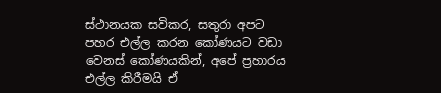ස්ථානයක සවිකර, සතුරා අපට පහර එල්ල කරන කෝණයට වඩා වෙනස් කෝණයකින්, අපේ ප්‍රහාරය එල්ල කිරීමයි ඒ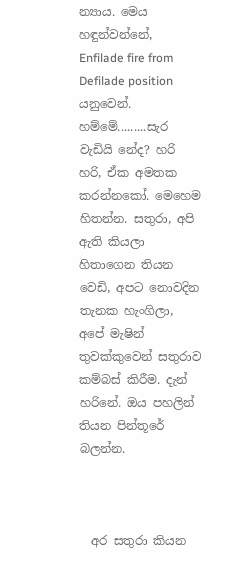න්‍යාය. මෙය හඳුන්වන්නේ, Enfilade fire from Defilade position යනුවෙන්. හම්මේ.........සැර වැඩියි නේද? හරි හරි, ඒක අමතක කරන්නකෝ. මෙහෙම හිතන්න. සතුරා, අපි ඇති කියලා හිතාගෙන තියන වෙඩි, අපට නොවදින තැනක හැංගිලා, අපේ මැෂින් තුවක්කුවෙන් සතුරාව කම්බස් කිරීම. දැන් හරිනේ. ඔය පහලින් තියන පින්තූරේ බලන්න.



  අර සතුරා කියන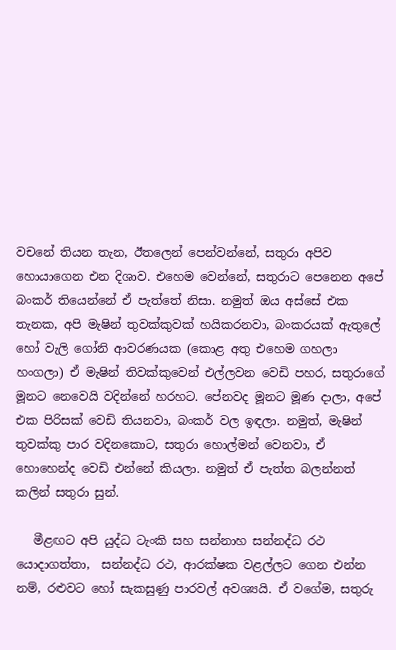වචනේ තියන තැන, ඊතලෙන් පෙන්වන්නේ, සතුරා අපිව හොයාගෙන එන දිශාව. එහෙම වෙන්නේ, සතුරාට පෙනෙන අපේ බංකර් තියෙන්නේ ඒ පැත්තේ නිසා. නමුත් ඔය අස්සේ එක තැනක, අපි මැෂින් තුවක්කුවක් හයිකරනවා, බංකරයක් ඇතුලේ හෝ වැලි ගෝනි ආවරණයක (කොළ අතු එහෙම ගහලා හංගලා) ඒ මැෂින් තිවක්කුවෙන් එල්ලවන වෙඩි පහර, සතුරාගේ මූනට නෙවෙයි වදින්නේ හරහට. පේනවද මූනට මූණ දාලා, අපේ එක පිරිසක් වෙඩි තියනවා, බංකර් වල ඉඳලා. නමුත්, මැෂින් තුවක්කු පාර වදිනකොට, සතුරා හොල්මන් වෙනවා, ඒ හොහෙන්ද වෙඩි එන්නේ කියලා. නමුත් ඒ පැත්ත බලන්නත් කලින් සතුරා සුන්.

   මීළඟට අපි යුද්ධ ටැංකි සහ සන්නාහ සන්නද්ධ රථ යොදාගත්තා,  සන්නද්ධ රථ, ආරක්ෂක වළල්ලට ගෙන එන්න නම්, රළුවට හෝ සැකසුණු පාරවල් අවශ්‍යයි. ඒ වගේම, සතුරු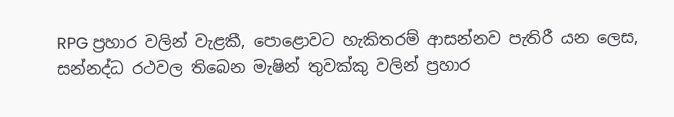RPG ප්‍රහාර වලින් වැළකී, පොළොවට හැකිතරම් ආසන්නව පැතිරී යන ලෙස, සන්නද්ධ රථවල තිබෙන මැෂින් තුවක්කු වලින් ප්‍රහාර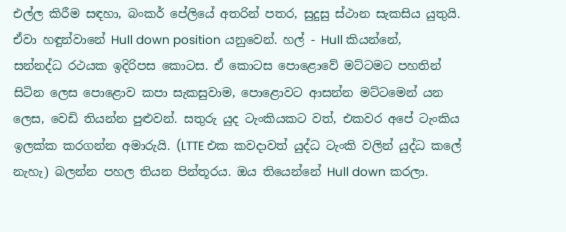එල්ල කිරීම සඳහා, බංකර් පේලියේ අතරින් පතර, සුදුසු ස්ථාන සැකසිය යුතුයි. ඒවා හඳුන්වානේ Hull down position යනුවෙන්. හල් - Hull කියන්නේ, සන්නද්ධ රථයක ඉදිරිපස කොටස. ඒ කොටස පොළොවේ මට්ටමට පහතින් සිටින ලෙස පොළොව කපා සැකසුවාම, පොළොවට ආසන්න මට්ටමෙන් යන ලෙස, වෙඩි තියන්න පුළුවන්. සතුරු යුද ටැංකියකට වත්, එකවර අපේ ටැංකිය ඉලක්ක කරගන්න අමාරුයි. (LTTE එක කවදාවත් යුද්ධ ටැංකි වලින් යුද්ධ කලේ නැහැ) බලන්න පහල තියන පින්තූරය. ඔය තියෙන්නේ Hull down කරලා.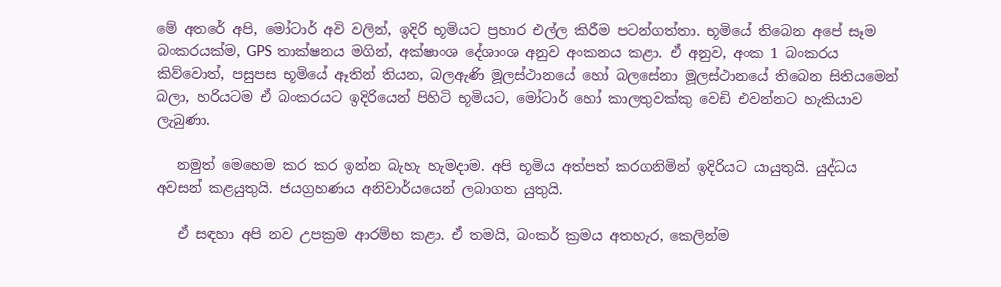මේ අතරේ අපි, මෝටාර් අවි වලින්, ඉදිරි භූමියට ප්‍රහාර එල්ල කිරීම පටන්ගත්තා. භූමියේ තිබෙන අපේ සෑම බංකරයක්ම, GPS තාක්ෂනය මගින්, අක්ෂාංශ දේශාංශ අනුව අංකනය කළා. ඒ අනුව, අංක 1 බංකරය කිව්වොත්, පසුපස භූමියේ ඈතින් තියන, බලඇණි මූලස්ථානයේ හෝ බලසේනා මූලස්ථානයේ තිබෙන සිතියමෙන් බලා, හරියටම ඒ බංකරයට ඉදිරියෙන් පිහිටි භූමියට, මෝටාර් හෝ කාලතුවක්කු වෙඩි එවන්නට හැකියාව ලැබුණා.

   නමුත් මෙහෙම කර කර ඉන්න බැහැ හැමදාම. අපි භූමිය අත්පත් කරගනිමින් ඉදිරියට යායුතුයි. යුද්ධය අවසන් කළයුතුයි. ජයග්‍රහණය අනිවාර්යයෙන් ලබාගත යුතුයි.

   ඒ සඳහා අපි නව උපක්‍රම ආරම්භ කළා. ඒ තමයි, බංකර් ක්‍රමය අතහැර, කෙලින්ම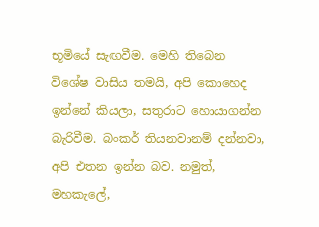භූමියේ සැඟවීම. මෙහි තිබෙන විශේෂ වාසිය තමයි, අපි කොහෙද ඉන්නේ කියලා, සතුරාට හොයාගන්න බැරිවීම. බංකර් තියනවානම් දන්නවා, අපි එතන ඉන්න බව. නමුත්, මහකැලේ,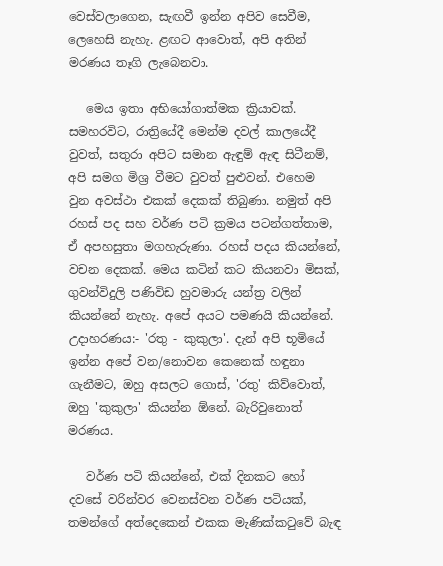වෙස්වලාගෙන, සැඟවී ඉන්න අපිව සෙවීම, ලෙහෙසි නැහැ. ළඟට ආවොත්, අපි අතින් මරණය තෑගි ලැබෙනවා.

   මෙය ඉතා අභියෝගාත්මක ක්‍රියාවක්. සමහරවිට, රාත්‍රියේදී මෙන්ම දවල් කාලයේදී වුවත්, සතුරා අපිට සමාන ඇඳුම් ඇඳ සිටීනම්, අපි සමග මිශ්‍ර වීමට වුවත් පුළුවන්. එහෙම වුන අවස්ථා එකක් දෙකක් තිබුණා. නමුත් අපි රහස් පද සහ වර්ණ පටි ක්‍රමය පටන්ගත්තාම, ඒ අපහසුතා මගහැරුණා. රහස් පදය කියන්නේ, වචන දෙකක්. මෙය කටින් කට කියනවා මිසක්, ගුවන්විදුලි පණිවිඩ හුවමාරු යන්ත්‍ර වලින් කියන්නේ නැහැ. අපේ අයට පමණයි කියන්නේ. උදාහරණය:- 'රතු - කුකුලා'. දැන් අපි භූමියේ ඉන්න අපේ වන/නොවන කෙනෙක් හඳුනා ගැනීමට, ඔහු අසලට ගොස්, 'රතු' කිව්වොත්, ඔහු 'කුකුලා' කියන්න ඕනේ. බැරිවුනොත් මරණය.

   වර්ණ පටි කියන්නේ, එක් දිනකට හෝ දවසේ වරින්වර වෙනස්වන වර්ණ පටියක්, තමන්ගේ අත්දෙකෙන් එකක මැණික්කටුවේ බැඳ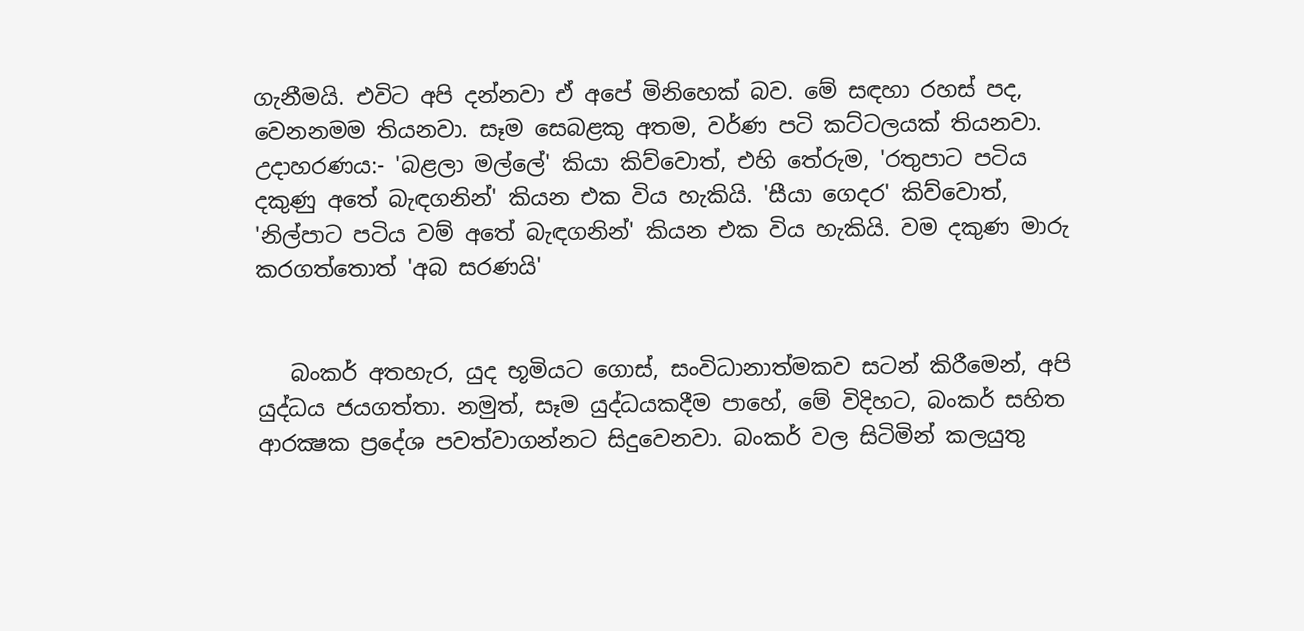ගැනීමයි. එවිට අපි දන්නවා ඒ අපේ මිනිහෙක් බව. මේ සඳහා රහස් පද, වෙනනමම තියනවා. සෑම සෙබළකු අතම, වර්ණ පටි කට්ටලයක් තියනවා. උදාහරණය:- 'බළලා මල්ලේ' කියා කිව්වොත්, එහි තේරුම, 'රතුපාට පටිය දකුණු අතේ බැඳගනින්' කියන එක විය හැකියි. 'සීයා ගෙදර' කිව්වොත්, 'නිල්පාට පටිය වම් අතේ බැඳගනින්' කියන එක විය හැකියි. වම දකුණ මාරු කරගත්තොත් 'අබ සරණයි'


   බංකර් අතහැර, යුද භූමියට ගොස්, සංවිධානාත්මකව සටන් කිරීමෙන්, අපි යුද්ධය ජයගත්තා. නමුත්, සෑම යුද්ධයකදීම පාහේ, මේ විදිහට, බංකර් සහිත ආරක්‍ෂක ප්‍රදේශ පවත්වාගන්නට සිදුවෙනවා. බංකර් වල සිටිමින් කලයුතු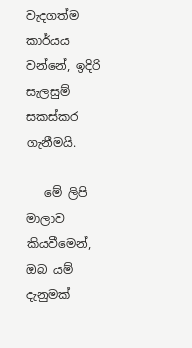වැදගත්ම කාර්යය වන්නේ, ඉදිරි සැලසුම් සකස්කර ගැනීමයි.

   මේ ලිපි මාලාව කියවීමෙන්, ඔබ යම් දැනුමක්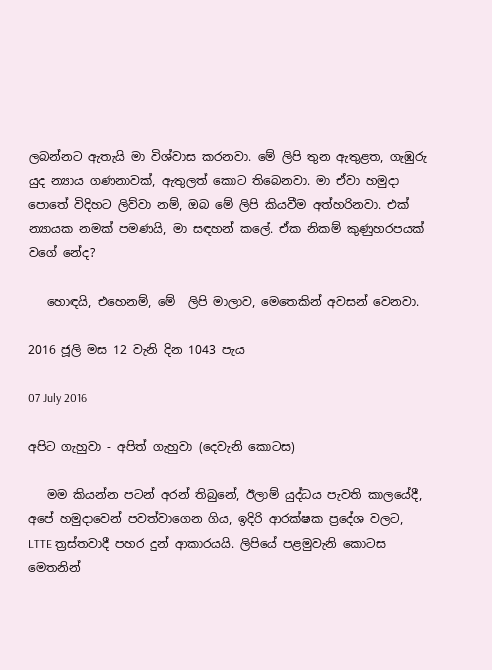ලබන්නට ඇතැයි මා විශ්වාස කරනවා. මේ ලිපි තුන ඇතුළත, ගැඹුරු යුද න්‍යාය ගණනාවක්, ඇතුලත් කොට තිබෙනවා. මා ඒවා හමුදා පොතේ විදිහට ලිව්වා නම්, ඔබ මේ ලිපි කියවීම අත්හරිනවා. එක් න්‍යායක නමක් පමණයි, මා සඳහන් කලේ. ඒක නිකම් කුණුහරපයක් වගේ නේද?

   හොඳයි, එහෙනම්, මේ  ලිපි මාලාව, මෙතෙකින් අවසන් වෙනවා.

2016 ජූලි මස 12 වැනි දින 1043 පැය

07 July 2016

අපිට ගැහුවා - අපිත් ගැහුවා (දෙවැනි කොටස)

   මම කියන්න පටන් අරන් තිබුනේ, ඊලාම් යුද්ධය පැවති කාලයේදී, අපේ හමුදාවෙන් පවත්වාගෙන ගිය, ඉදිරි ආරක්ෂක ප්‍රදේශ වලට, LTTE ත්‍රස්තවාදී පහර දුන් ආකාරයයි. ලිපියේ පළමුවැනි කොටස මෙතනින්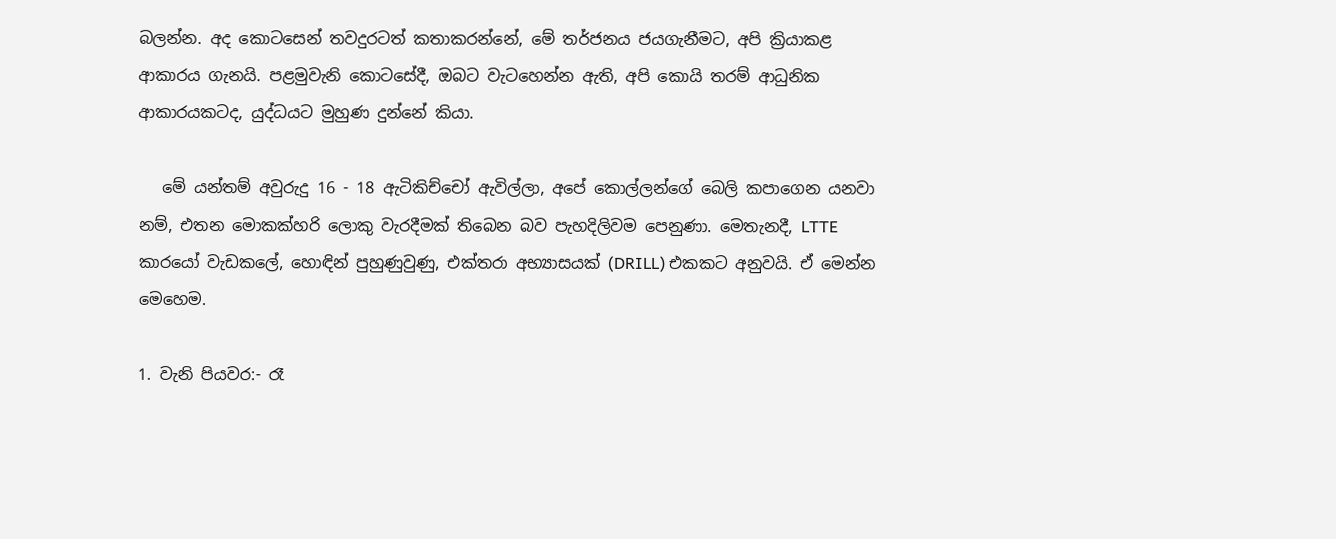බලන්න. අද කොටසෙන් තවදුරටත් කතාකරන්නේ, මේ තර්ජනය ජයගැනීමට, අපි ක්‍රියාකළ ආකාරය ගැනයි. පළමුවැනි කොටසේදී, ඔබට වැටහෙන්න ඇති, අපි කොයි තරම් ආධුනික ආකාරයකටද, යුද්ධයට මුහුණ දුන්නේ කියා.

   මේ යන්තම් අවුරුදු 16 - 18 ඇටිකිච්චෝ ඇවිල්ලා, අපේ කොල්ලන්ගේ බෙලි කපාගෙන යනවා නම්, එතන මොකක්හරි ලොකු වැරදීමක් තිබෙන බව පැහදිලිවම පෙනුණා. මෙතැනදී, LTTE කාරයෝ වැඩකලේ, හොඳින් පුහුණුවුණු, එක්තරා අභ්‍යාසයක් (DRILL) එකකට අනුවයි. ඒ මෙන්න මෙහෙම.

1. වැනි පියවර:- රෑ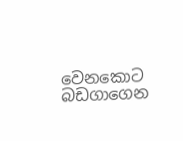වෙනකොට බඩගාගෙන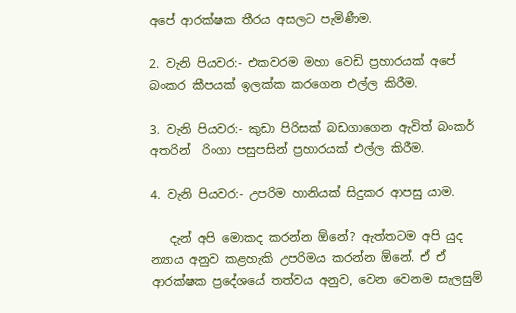අපේ ආරක්ෂක තීරය අසලට පැමිණීම.

2. වැනි පියවර:- එකවරම මහා වෙඩි ප්‍රහාරයක් අපේ බංකර කීපයක් ඉලක්ක කරගෙන එල්ල කිරීම.

3. වැනි පියවර:- කුඩා පිරිසක් බඩගාගෙන ඇවිත් බංකර් අතරින්  රිංගා පසුපසින් ප්‍රහාරයක් එල්ල කිරීම.

4. වැනි පියවර:- උපරිම හානියක් සිදුකර ආපසු යාම.

   දැන් අපි මොකද කරන්න ඕනේ? ඇත්තටම අපි යුද න්‍යාය අනුව කළහැකි උපරිමය කරන්න ඕනේ. ඒ ඒ ආරක්ෂක ප්‍රදේශයේ තත්වය අනුව, වෙන වෙනම සැලසුම්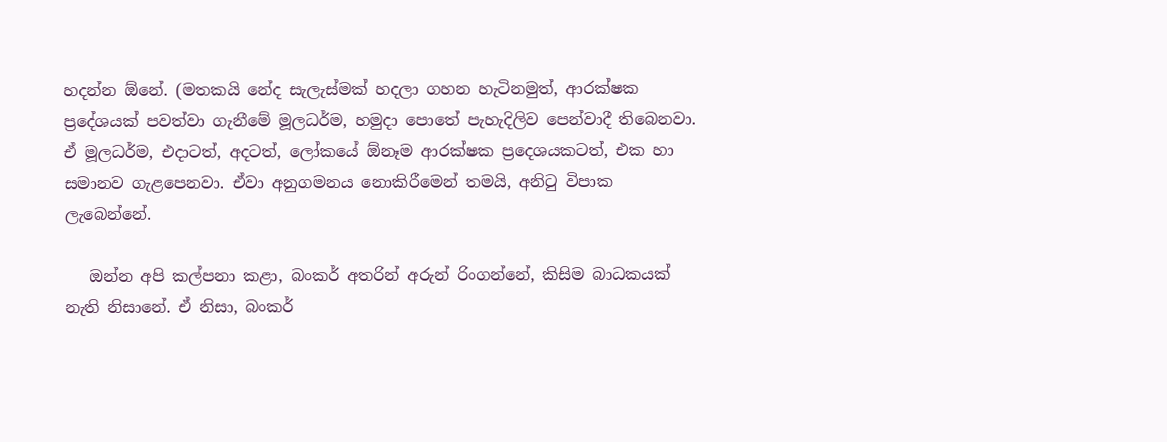හදන්න ඕනේ. (මතකයි නේද සැලැස්මක් හදලා ගහන හැටිනමුත්, ආරක්ෂක ප්‍රදේශයක් පවත්වා ගැනීමේ මූලධර්ම, හමුදා පොතේ පැහැදිලිව පෙන්වාදී තිබෙනවා. ඒ මූලධර්ම, එදාටත්, අදටත්, ලෝකයේ ඕනෑම ආරක්ෂක ප්‍රදෙශයකටත්, එක හා සමානව ගැළපෙනවා. ඒවා අනුගමනය නොකිරීමෙන් තමයි, අනිටු විපාක ලැබෙන්නේ.

   ඔන්න අපි කල්පනා කළා, බංකර් අතරින් අරුන් රිංගන්නේ, කිසිම බාධකයක් නැති නිසානේ. ඒ නිසා, බංකර්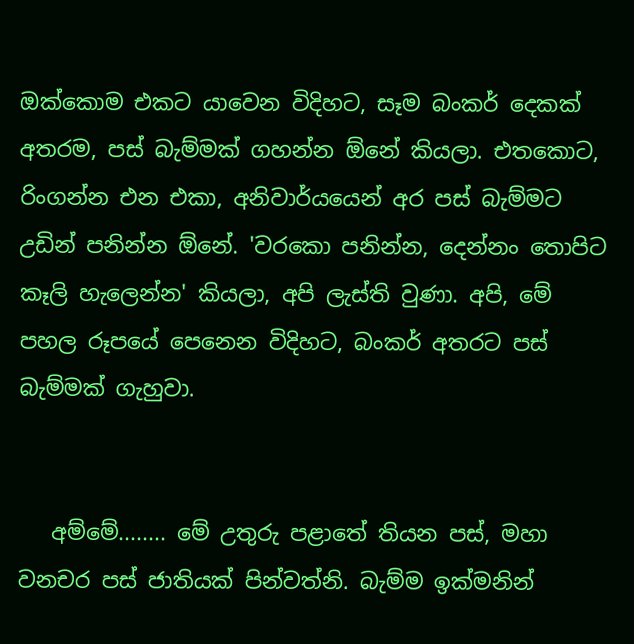ඔක්කොම එකට යාවෙන විදිහට, සෑම බංකර් දෙකක් අතරම, පස් බැම්මක් ගහන්න ඕනේ කියලා. එතකොට, රිංගන්න එන එකා, අනිවාර්යයෙන් අර පස් බැම්මට උඩින් පනින්න ඕනේ. 'වරකො පනින්න, දෙන්නං තොපිට කෑලි හැලෙන්න' කියලා, අපි ලැස්ති වුණා. අපි, මේ පහල රූපයේ පෙනෙන විදිහට, බංකර් අතරට පස් බැම්මක් ගැහුවා.


   අම්මේ........ මේ උතුරු පළාතේ තියන පස්, මහා වනචර පස් ජාතියක් පින්වත්නි. බැම්ම ඉක්මනින්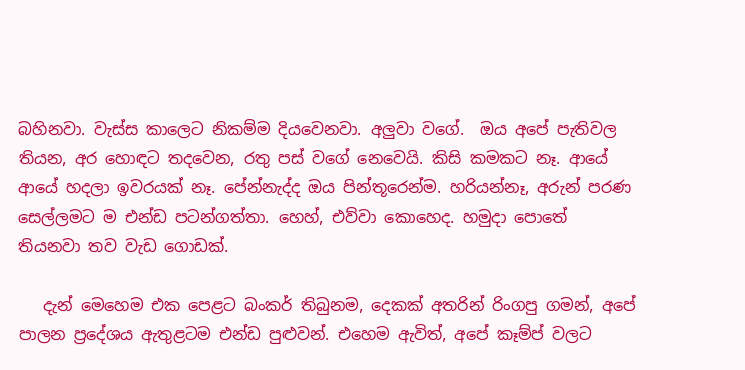බහිනවා. වැස්ස කාලෙට නිකම්ම දියවෙනවා. අලුවා වගේ.  ඔය අපේ පැතිවල තියන, අර හොඳට තදවෙන, රතු පස් වගේ නෙවෙයි. කිසි කමකට නෑ. ආයේ ආයේ හදලා ඉවරයක් නෑ. පේන්නැද්ද ඔය පින්තූරෙන්ම. හරියන්නෑ, අරුන් පරණ සෙල්ලමට ම එන්ඩ පටන්ගත්තා. හෙහ්, එව්වා කොහෙද. හමුදා පොතේ තියනවා තව වැඩ ගොඩක්.

   දැන් මෙහෙම එක පෙළට බංකර් තිබුනම, දෙකක් අතරින් රිංගපු ගමන්, අපේ පාලන ප්‍රදේශය ඇතුළටම එන්ඩ පුළුවන්. එහෙම ඇවිත්, අපේ කෑම්ප් වලට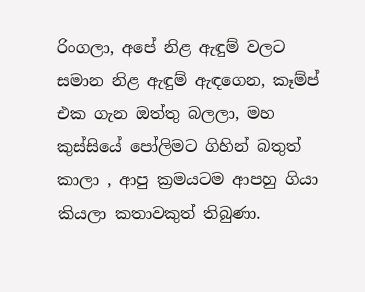රිංගලා, අපේ නිළ ඇඳුම් වලට සමාන නිළ ඇඳුම් ඇඳගෙන, කෑම්ප් එක ගැන ඔත්තු බලලා, මහ කුස්සියේ පෝලිමට ගිහින් බතුත් කාලා , ආපු ක්‍රමයටම ආපහු ගියා කියලා කතාවකුත් තිබුණා.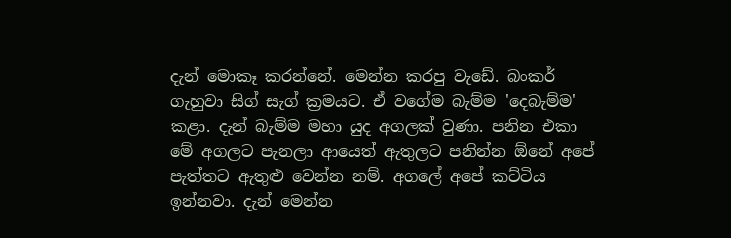දැන් මොකෑ කරන්නේ. මෙන්න කරපු වැඩේ. බංකර් ගැහුවා සිග් සැග් ක්‍රමයට. ඒ වගේම බැම්ම 'දෙබැම්ම' කළා. දැන් බැම්ම මහා යුද අගලක් වුණා. පනින එකා මේ අගලට පැනලා ආයෙත් ඇතුලට පනින්න ඕනේ අපේ පැත්තට ඇතුළු වෙන්න නම්. අගලේ අපේ කට්ටිය ඉන්නවා. දැන් මෙන්න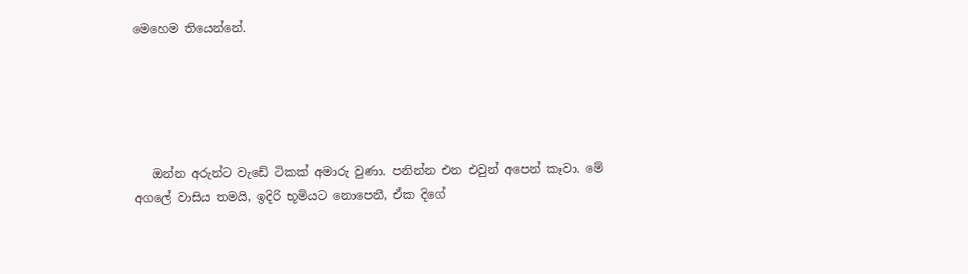මෙහෙම තියෙන්නේ.





   ඔන්න අරුන්ට වැඩේ ටිකක් අමාරු වුණා. පනින්න එන එවුන් අපෙන් කෑවා. මේ අගලේ වාසිය තමයි, ඉදිරි භූමියට නොපෙනී, ඒක දිගේ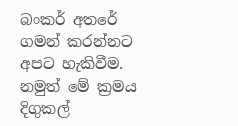බංකර් අතරේ ගමන් කරන්නට අපට හැකිවීම. නමුත් මේ ක්‍රමය දිගුකල්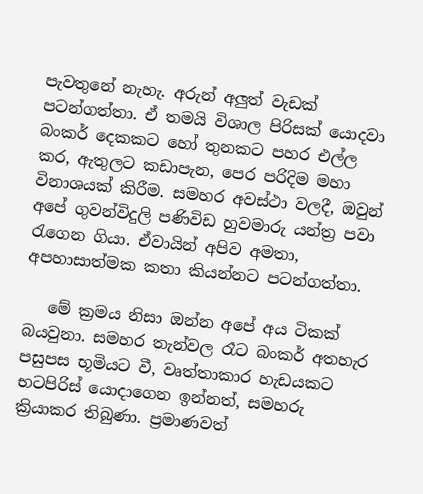පැවතුනේ නැහැ. අරුන් අලුත් වැඩක් පටන්ගත්තා. ඒ තමයි විශාල පිරිසක් යොදවා බංකර් දෙකකට හෝ තුනකට පහර එල්ල කර, ඇතුලට කඩාපැන, පෙර පරිදිම මහා විනාශයක් කිරීම. සමහර අවස්ථා වලදී, ඔවුන් අපේ ගුවන්විදුලි පණිවිඩ හුවමාරු යන්ත්‍ර පවා රැගෙන ගියා. ඒවායින් අපිව අමතා, අපහාසාත්මක කතා කියන්නට පටන්ගත්තා.

   මේ ක්‍රමය නිසා ඔන්න අපේ අය ටිකක් බයවුනා. සමහර තැන්වල රෑට බංකර් අතහැර පසුපස භූමියට වී, වෘත්තාකාර හැඩයකට භටපිරිස් යොදාගෙන ඉන්නත්, සමහරු ක්‍රියාකර තිබුණා. ප්‍රමාණවත්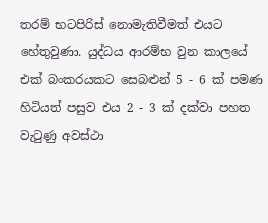තරම් භටපිරිස් නොමැතිවීමත් එයට හේතුවුණා. යුද්ධය ආරම්භ වුන කාලයේ එක් බංකරයකට සෙබළුන් 5 - 6 ක් පමණ හිටියත් පසුව එය 2 - 3 ක් දක්වා පහත වැටුණු අවස්ථා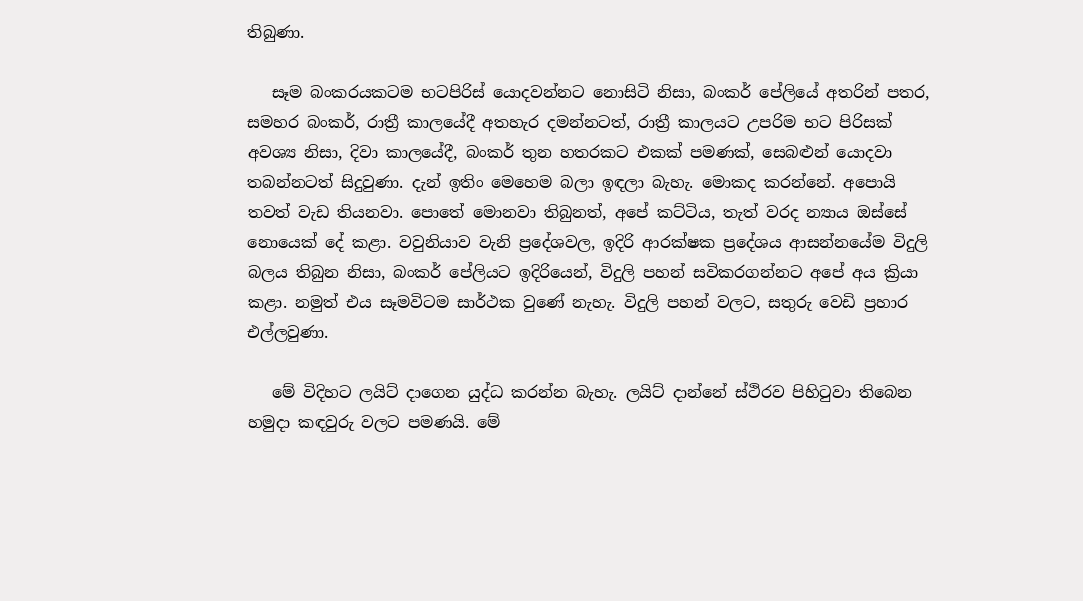තිබුණා.

   සෑම බංකරයකටම භටපිරිස් යොදවන්නට නොසිටි නිසා, බංකර් පේලියේ අතරින් පතර, සමහර බංකර්, රාත්‍රී කාලයේදී අතහැර දමන්නටත්, රාත්‍රී කාලයට උපරිම භට පිරිසක් අවශ්‍ය නිසා, දිවා කාලයේදී, බංකර් තුන හතරකට එකක් පමණක්, සෙබළුන් යොදවා තබන්නටත් සිදුවුණා. දැන් ඉතිං මෙහෙම බලා ඉඳලා බැහැ. මොකද කරන්නේ. අපොයි තවත් වැඩ තියනවා. පොතේ මොනවා තිබුනත්, අපේ කට්ටිය, තැත් වරද න්‍යාය ඔස්සේ නොයෙක් දේ කළා. වවුනියාව වැනි ප්‍රදේශවල, ඉදිරි ආරක්ෂක ප්‍රදේශය ආසන්නයේම විදුලි බලය තිබුන නිසා, බංකර් පේලියට ඉදිරියෙන්, විදුලි පහන් සවිකරගන්නට අපේ අය ක්‍රියා කළා. නමුත් එය සෑමවිටම සාර්ථක වුණේ නැහැ. විදුලි පහන් වලට, සතුරු වෙඩි ප්‍රහාර එල්ලවුණා.

   මේ විදිහට ලයිට් දාගෙන යුද්ධ කරන්න බැහැ. ලයිට් දාන්නේ ස්ථිරව පිහිටුවා තිබෙන හමුදා කඳවුරු වලට පමණයි. මේ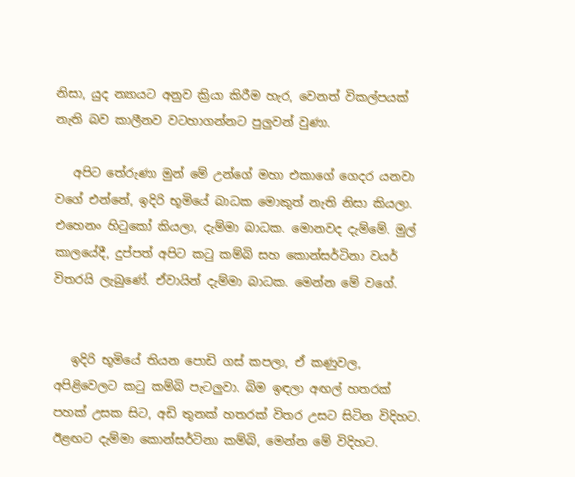නිසා, යුද න්‍යායට අනුව ක්‍රියා කිරීම හැර, වෙනත් විකල්පයක් නැති බව කාලීනව වටහාගන්නට පුලුවන් වුණා.

   අපිට තේරුණා මුන් මේ උන්ගේ මහා එකාගේ ගෙදර යනවා වගේ එන්නේ, ඉදිරි භූමියේ බාධක මොකුත් නැති නිසා කියලා. එහෙනං හිටුකෝ කියලා, දැම්මා බාධක. මොනවද දැම්මේ. මුල් කාලයේදී, දුප්පත් අපිට කටු කම්බි සහ කොන්සර්ටිනා වයර් විතරයි ලැබුණේ. ඒවායින් දැම්මා බාධක. මෙන්න මේ වගේ.


   ඉදිරි භූමියේ තියන පොඩි ගස් කපලා, ඒ කණුවල, අපිළිවෙලට කටු කම්බි පැටලුවා. බිම ඉඳලා අඟල් හතරක් පහක් උසක සිට, අඩි තුනක් හතරක් විතර උසට සිටින විදිහට. ඊළඟට දැම්මා කොන්සර්ටිනා කම්බි, මෙන්න මේ විදිහට.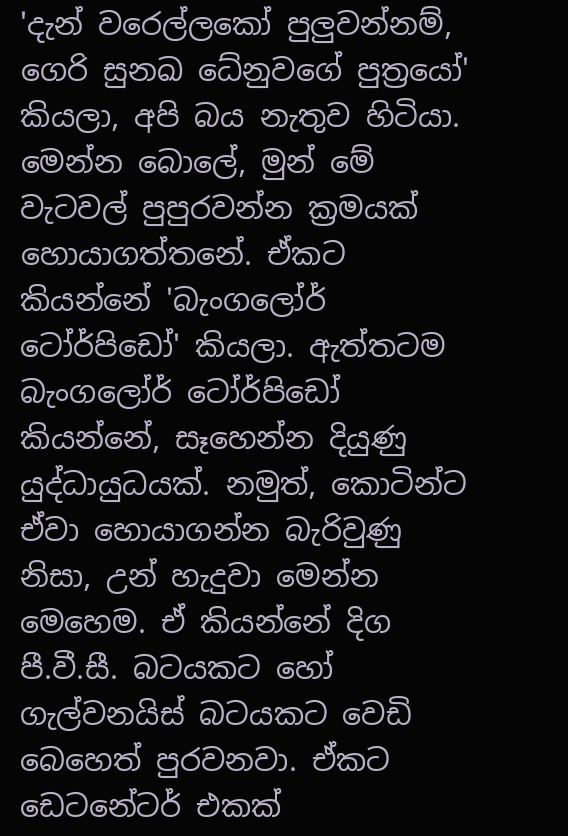'දැන් වරෙල්ලකෝ පුලුවන්නම්, ගෙරි සුනඛ ධේනුවගේ පුත්‍රයෝ' කියලා, අපි බය නැතුව හිටියා. මෙන්න බොලේ, මුන් මේ වැටවල් පුපුරවන්න ක්‍රමයක් හොයාගත්තනේ. ඒකට කියන්නේ 'බැංගලෝර් ටෝර්පිඩෝ' කියලා. ඇත්තටම බැංගලෝර් ටෝර්පිඩෝ කියන්නේ, සෑහෙන්න දියුණු යුද්ධායුධයක්. නමුත්, කොටින්ට ඒවා හොයාගන්න බැරිවුණු නිසා, උන් හැදුවා මෙන්න මෙහෙම. ඒ කියන්නේ දිග පී.වී.සී. බටයකට හෝ ගැල්වනයිස් බටයකට වෙඩි බෙහෙත් පුරවනවා. ඒකට ඩෙටනේටර් එකක්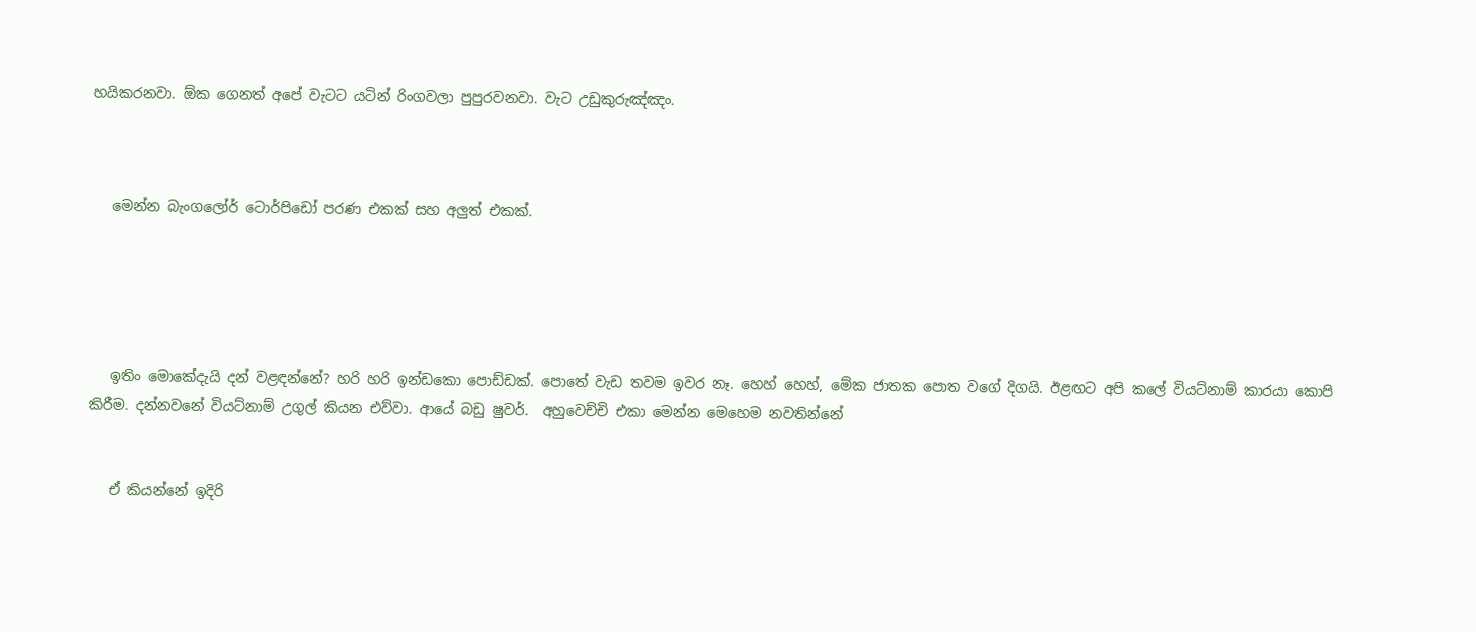හයිකරනවා. ඕක ගෙනත් අපේ වැටට යටින් රිංගවලා පුපුරවනවා. වැට උඩුකුරුඤ්ඤං.



   මෙන්න බැංගලෝර් ටොර්පිඩෝ පරණ එකක් සහ අලුත් එකක්.





   ඉතිං මොකේදැයි දන් වළඳන්නේ? හරි හරි ඉන්ඩකො පොඩ්ඩක්. පොතේ වැඩ තවම ඉවර නෑ. හෙහ් හෙහ්, මේක ජාතක පොත වගේ දිගයි. ඊළඟට අපි කලේ වියට්නාම් කාරයා කොපි කිරීම. දන්නවනේ වියට්නාම් උගුල් කියන එව්වා. ආයේ බඩු ෂුවර්.  අහුවෙච්චි එකා මෙන්න මෙහෙම නවතින්නේ


   ඒ කියන්නේ ඉදිරි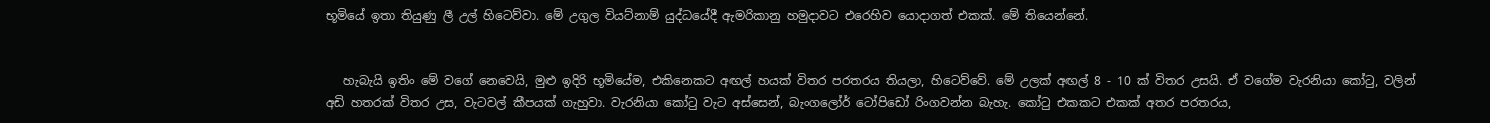භූමියේ ඉතා තියුණු ලී උල් හිටෙව්වා. මේ උගුල වියට්නාම් යුද්ධයේදී ඇමරිකානු හමුදාවට එරෙහිව යොදාගත් එකක්. මේ තියෙන්නේ.


   හැබැයි ඉතිං මේ වගේ නෙවෙයි, මුළු ඉදිරි භූමියේම, එකිනෙකට අඟල් හයක් විතර පරතරය තියලා, හිටෙව්වේ. මේ උලක් අඟල් 8 - 10 ක් විතර උසයි. ඒ වගේම වැරනියා කෝටු, වලින් අඩි හතරක් විතර උස, වැටවල් කීපයක් ගැහුවා. වැරනියා කෝටු වැට අස්සෙන්, බැංගලෝර් ටෝපිඩෝ රිංගවන්න බැහැ. කෝටු එකකට එකක් අතර පරතරය,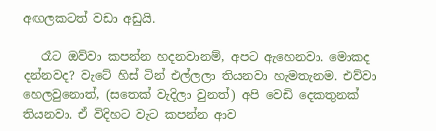අඟලකටත් වඩා අඩුයි.

   රෑට ඔව්වා කපන්න හදනවානම්, අපට ඇහෙනවා. මොකද දන්නවද? වැටේ හිස් ටින් එල්ලලා තියනවා හැමතැනම. එව්වා හෙලවුනොත්, (සතෙක් වැදිලා වුනත්) අපි වෙඩි දෙකතුනක් තියනවා. ඒ විදිහට වැට කපන්න ආව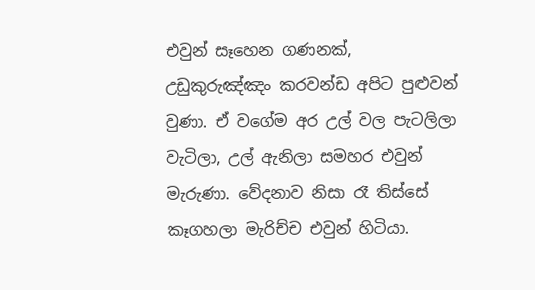එවුන් සෑහෙන ගණනක්, උඩුකුරුඤ්ඤං කරවන්ඩ අපිට පුළුවන් වුණා. ඒ වගේම අර උල් වල පැටලිලා වැටිලා, උල් ඇනිලා සමහර එවුන් මැරුණා. වේදනාව නිසා රෑ තිස්සේ කෑගහලා මැරිච්ච එවුන් හිටියා.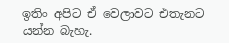ඉතිං අපිට ඒ වෙලාවට එතැනට යන්න බැහැ.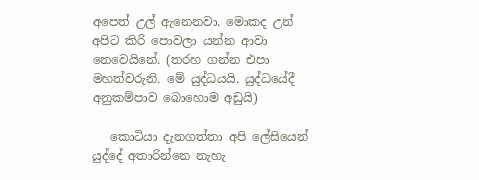අපෙත් උල් ඇනෙනවා. මොකද උන් අපිට කිරි පොවලා යන්න ආවා නෙවෙයිනේ. (තරහ ගන්න එපා මහත්වරුනි. මේ යුද්ධයයි. යුද්ධයේදී අනුකම්පාව බොහොම අඩුයි)

   කොටියා දැනගත්තා අපි ලේසියෙන් යුද්දේ අතාරින්නෙ නැහැ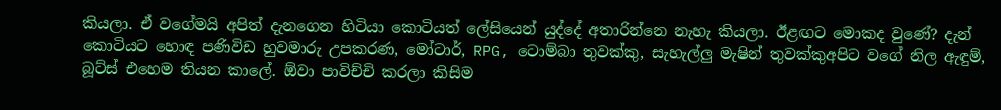කියලා. ඒ වගේමයි අපිත් දැනගෙන හිටියා කොටියත් ලේසියෙන් යුද්දේ අතාරින්නෙ නැහැ කියලා. ඊළඟට මොකද වුණේ? දැන් කොටියට හොඳ පණිවිඩ හුවමාරු උපකරණ, මෝටාර්, RPG, ටොම්බා තුවක්කු, සැහැල්ලු මැෂින් තුවක්කුඅපිට වගේ නිල ඇඳුම්, බූට්ස් එහෙම තියන කාලේ. ඕවා පාවිච්චි කරලා කිසිම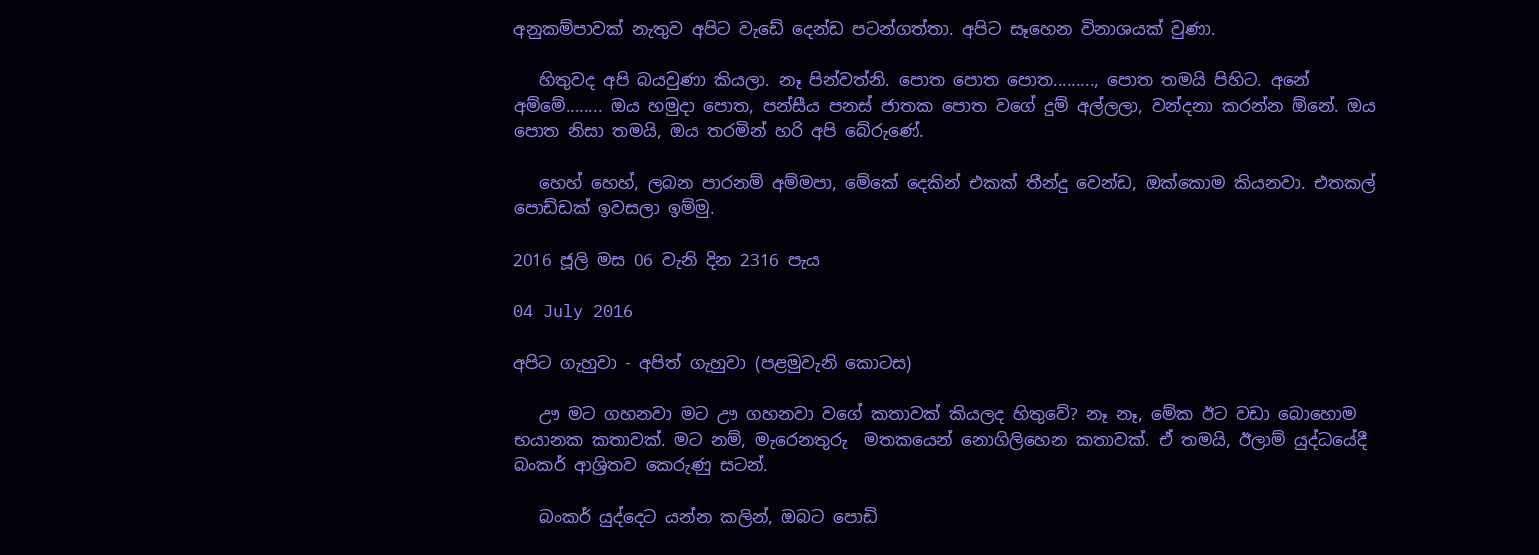අනුකම්පාවක් නැතුව අපිට වැඩේ දෙන්ඩ පටන්ගත්තා. අපිට සෑහෙන විනාශයක් වුණා.

   හිතුවද අපි බයවුණා කියලා. නෑ පින්වත්නි. පොත පොත පොත........., පොත තමයි පිහිට. අනේ අම්මේ........ ඔය හමුදා පොත, පන්සීය පනස් ජාතක පොත වගේ දුම් අල්ලලා, වන්දනා කරන්න ඕනේ. ඔය පොත නිසා තමයි, ඔය තරමින් හරි අපි බේරුණේ.

   හෙහ් හෙහ්, ලබන පාරනම් අම්මපා, මේකේ දෙකින් එකක් තීන්දු වෙන්ඩ, ඔක්කොම කියනවා. එතකල් පොඩ්ඩක් ඉවසලා ඉම්මු.

2016 ජූලි මස 06 වැනි දින 2316 පැය

04 July 2016

අපිට ගැහුවා - අපිත් ගැහුවා (පළමුවැනි කොටස)

   ඌ මට ගහනවා මට ඌ ගහනවා වගේ කතාවක් කියලද හිතුවේ? නෑ නෑ, මේක ඊට වඩා බොහොම භයානක කතාවක්. මට නම්, මැරෙනතුරු  මතකයෙන් නොගිලිහෙන කතාවක්. ඒ තමයි, ඊලාම් යුද්ධයේදී බංකර් ආශ්‍රිතව කෙරුණු සටන්.

   බංකර් යුද්දෙට යන්න කලින්, ඔබට පොඩි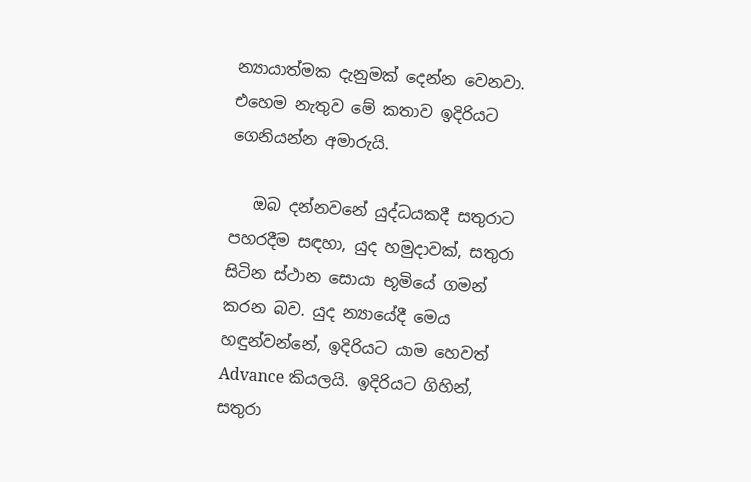න්‍යායාත්මක දැනුමක් දෙන්න වෙනවා. එහෙම නැතුව මේ කතාව ඉදිරියට ගෙනියන්න අමාරුයි.

   ඔබ දන්නවනේ යුද්ධයකදී සතුරාට පහරදීම සඳහා, යුද හමුදාවක්, සතුරා සිටින ස්ථාන සොයා භූමියේ ගමන් කරන බව. යුද න්‍යායේදී මෙය හඳුන්වන්නේ, ඉදිරියට යාම හෙවත් Advance කියලයි. ඉදිරියට ගිහින්, සතුරා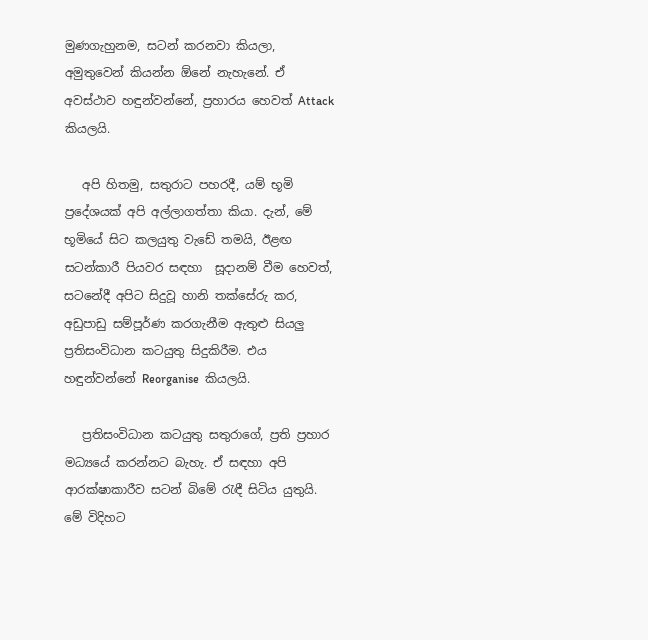මුණගැහුනම, සටන් කරනවා කියලා, අමුතුවෙන් කියන්න ඕනේ නැහැනේ. ඒ අවස්ථාව හඳුන්වන්නේ, ප්‍රහාරය හෙවත් Attack කියලයි.

   අපි හිතමු, සතුරාට පහරදී, යම් භූමි ප්‍රදේශයක් අපි අල්ලාගත්තා කියා. දැන්, මේ භූමියේ සිට කලයුතු වැඩේ තමයි, ඊළඟ සටන්කාරී පියවර සඳහා  සූදානම් වීම හෙවත්, සටනේදී අපිට සිදුවූ හානි තක්සේරු කර, අඩුපාඩු සම්පූර්ණ කරගැනීම ඇතුළු සියලු ප්‍රතිසංවිධාන කටයුතු සිදුකිරීම. එය හඳුන්වන්නේ Reorganise  කියලයි.

   ප්‍රතිසංවිධාන කටයුතු සතුරාගේ, ප්‍රති ප්‍රහාර මධ්‍යයේ කරන්නට බැහැ. ඒ සඳහා අපි ආරක්ෂාකාරීව සටන් බිමේ රැඳී සිටිය යුතුයි. මේ විදිහට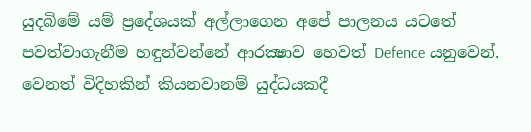යුදබිමේ යම් ප්‍රදේශයක් අල්ලාගෙන අපේ පාලනය යටතේ පවත්වාගැනීම හඳුන්වන්නේ ආරක්‍ෂාව හෙවත් Defence යනුවෙන්. වෙනත් විදිහකින් කියනවානම් යුද්ධයකදී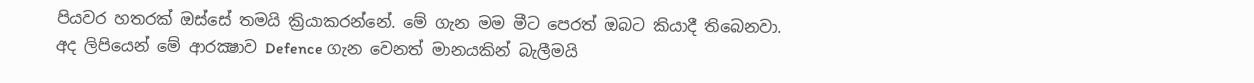පියවර හතරක් ඔස්සේ තමයි ක්‍රියාකරන්නේ. මේ ගැන මම මීට පෙරත් ඔබට කියාදී තිබෙනවා. අද ලිපියෙන් මේ ආරක්‍ෂාව Defence ගැන වෙනත් මානයකින් බැලීමයි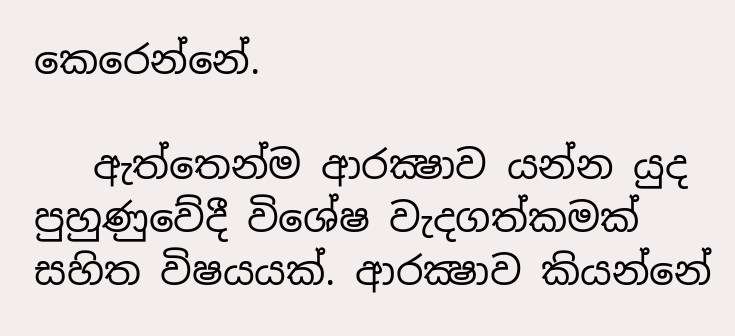කෙරෙන්නේ.

   ඇත්තෙන්ම ආරක්‍ෂාව යන්න යුද පුහුණුවේදී විශේෂ වැදගත්කමක් සහිත විෂයයක්. ආරක්‍ෂාව කියන්නේ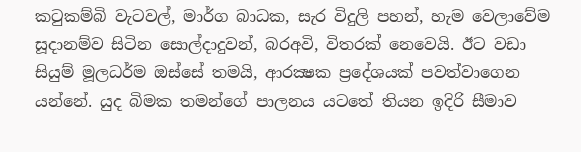කටුකම්බි වැටවල්, මාර්ග බාධක, සැර විදුලි පහන්, හැම වෙලාවේම සූදානම්ව සිටින සොල්දාදුවන්, බරඅවි, විතරක් නෙවෙයි. ඊට වඩා සියුම් මූලධර්ම ඔස්සේ තමයි, ආරක්‍ෂක ප්‍රදේශයක් පවත්වාගෙන යන්නේ. යුද බිමක තමන්ගේ පාලනය යටතේ තියන ඉදිරි සීමාව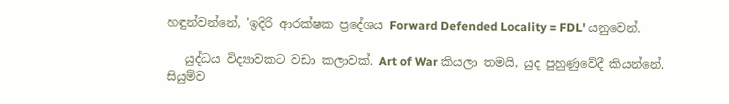හඳුන්වන්නේ, 'ඉදිරි ආරක්ෂක ප්‍රදේශය Forward Defended Locality = FDL' යනුවෙන්.

   යුද්ධය විද්‍යාවකට වඩා කලාවක්. Art of War කියලා තමයි, යුද පුහුණුවේදී කියන්නේ. සියුම්ව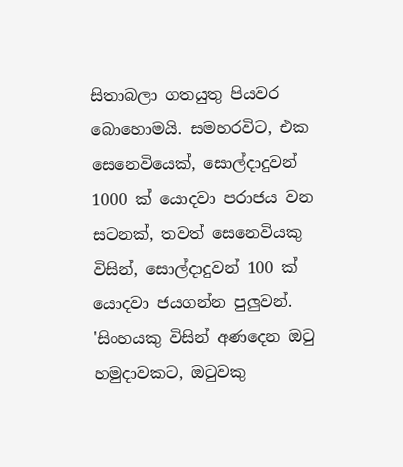සිතාබලා ගතයුතු පියවර බොහොමයි. සමහරවිට, එක සෙනෙවියෙක්, සොල්දාදුවන් 1000 ක් යොදවා පරාජය වන සටනක්, තවත් සෙනෙවියකු විසින්, සොල්දාදුවන් 100 ක් යොදවා ජයගන්න පුලුවන්. 'සිංහයකු විසින් අණදෙන ඔටු හමුදාවකට, ඔටුවකු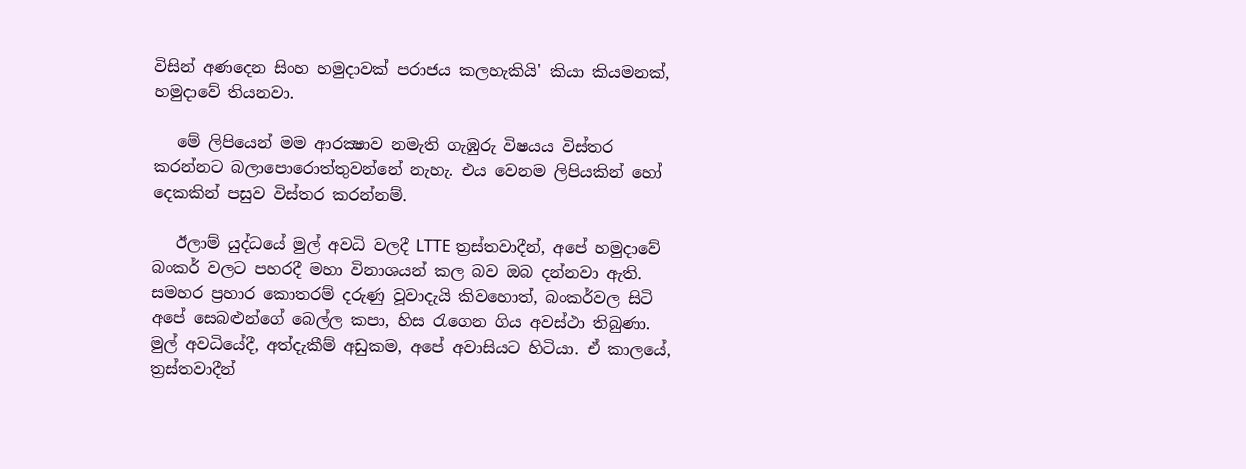විසින් අණදෙන සිංහ හමුදාවක් පරාජය කලහැකියි' කියා කියමනක්, හමුදාවේ තියනවා.

   මේ ලිපියෙන් මම ආරක්‍ෂාව නමැති ගැඹුරු විෂයය විස්තර කරන්නට බලාපොරොත්තුවන්නේ නැහැ. එය වෙනම ලිපියකින් හෝ දෙකකින් පසුව විස්තර කරන්නම්.

   ඊලාම් යුද්ධයේ මුල් අවධි වලදී LTTE ත්‍රස්තවාදීන්, අපේ හමුදාවේ බංකර් වලට පහරදී මහා විනාශයන් කල බව ඔබ දන්නවා ඇති. සමහර ප්‍රහාර කොතරම් දරුණු වූවාදැයි කිවහොත්, බංකර්වල සිටි අපේ සෙබළුන්ගේ බෙල්ල කපා, හිස රැගෙන ගිය අවස්ථා තිබුණා. මුල් අවධියේදී, අත්දැකීම් අඩුකම, අපේ අවාසියට හිටියා. ඒ කාලයේ, ත්‍රස්තවාදීන්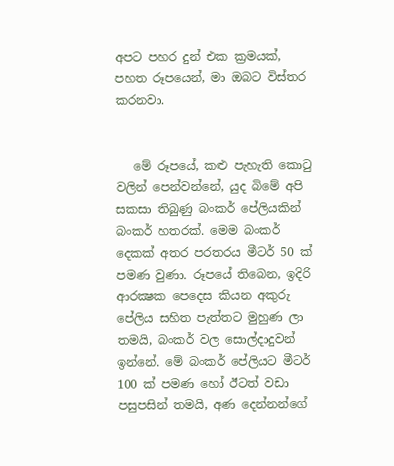අපට පහර දුන් එක ක්‍රමයක්, පහත රූපයෙන්, මා ඔබට විස්තර කරනවා.


   මේ රූපයේ, කළු පැහැති කොටු වලින් පෙන්වන්නේ, යුද බිමේ අපි සකසා තිබුණු බංකර් පේලියකින් බංකර් හතරක්. මෙම බංකර් දෙකක් අතර පරතරය මීටර් 50 ක් පමණ වුණා. රූපයේ තිබෙන, ඉදිරි ආරක්‍ෂක පෙදෙස කියන අකුරු පේලිය සහිත පැත්තට මුහුණ ලා තමයි, බංකර් වල සොල්දාදුවන් ඉන්නේ. මේ බංකර් පේලියට මීටර් 100 ක් පමණ හෝ ඊටත් වඩා පසුපසින් තමයි, අණ දෙන්නන්ගේ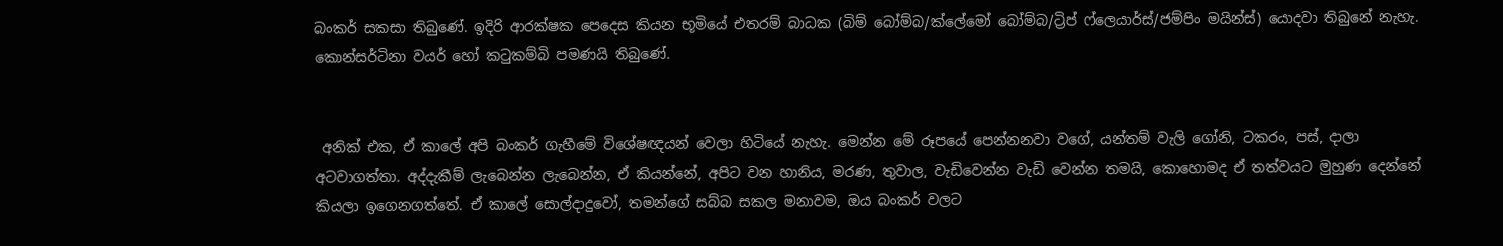බංකර් සකසා තිබුණේ. ඉදිරි ආරක්ෂක පෙදෙස කියන භූමියේ එතරම් බාධක (බිම් බෝම්බ/ක්ලේමෝ බෝම්බ/ට්‍රිප් ෆ්ලෙයාර්ස්/ජම්පිං මයින්ස්) යොදවා තිබුනේ නැහැ. කොන්සර්ටිනා වයර් හෝ කටුකම්බි පමණයි තිබුණේ.


 අනික් එක, ඒ කාලේ අපි බංකර් ගැහීමේ විශේෂඥයන් වෙලා හිටියේ නැහැ. මෙන්න මේ රූපයේ පෙන්නනවා වගේ, යන්තම් වැලි ගෝනි, ටකරං, පස්, දාලා අටවාගත්තා. අද්දැකීම් ලැබෙන්න ලැබෙන්න, ඒ කියන්නේ, අපිට වන හානිය, මරණ, තුවාල, වැඩිවෙන්න වැඩි වෙන්න තමයි, කොහොමද ඒ තත්වයට මුහුණ දෙන්නේ කියලා ඉගෙනගත්තේ. ඒ කාලේ සොල්දාදුවෝ, තමන්ගේ සබ්බ සකල මනාවම, ඔය බංකර් වලට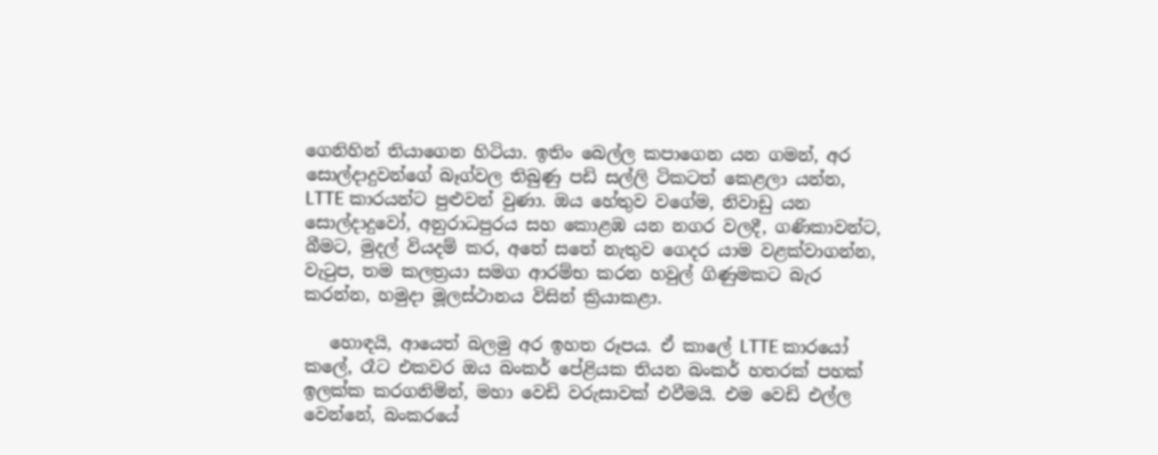ගෙනිහින් තියාගෙන හිටියා. ඉතිං බෙල්ල කපාගෙන යන ගමන්, අර සොල්දාදුවන්ගේ බෑග්වල තිබුණු පඩි සල්ලි ටිකටත් කෙළලා යන්න, LTTE කාරයන්ට පුළුවන් වුණා. ඔය හේතුව වගේම, නිවාඩු යන සොල්දාදුවෝ, අනුරාධපුරය සහ කොළඹ යන නගර වලදී, ගණිකාවන්ට, බීමට, මුදල් වියදම් කර, අතේ සතේ නැතුව ගෙදර යාම වළක්වාගන්න, වැටුප, තම කලත්‍රයා සමග ආරම්භ කරන හවුල් ගිණුමකට බැර කරන්න, හමුදා මූලස්ථානය විසින් ක්‍රියාකළා.

   හොඳයි, ආයෙත් බලමු අර ඉහත රූපය. ඒ කාලේ LTTE කාරයෝ කලේ, රෑට එකවර ඔය බංකර් පේළියක තියන බංකර් හතරක් පහක් ඉලක්ක කරගනිමින්, මහා වෙඩි වරුසාවක් එවීමයි. එම වෙඩි එල්ල වෙන්නේ, බංකරයේ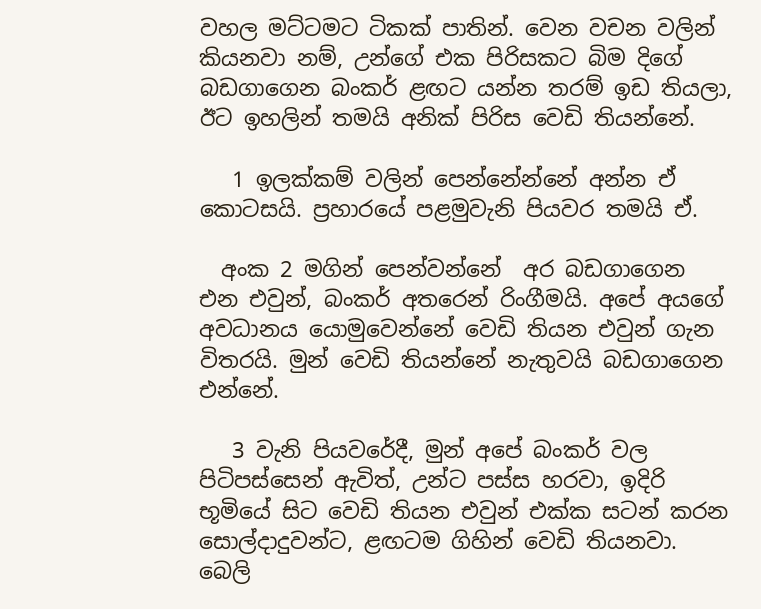වහල මට්ටමට ටිකක් පාතින්. වෙන වචන වලින් කියනවා නම්, උන්ගේ එක පිරිසකට බිම දිගේ බඩගාගෙන බංකර් ළඟට යන්න තරම් ඉඩ තියලා, ඊට ඉහලින් තමයි අනික් පිරිස වෙඩි තියන්නේ.

   1 ඉලක්කම් වලින් පෙන්නේන්නේ අන්න ඒ කොටසයි. ප්‍රහාරයේ පළමුවැනි පියවර තමයි ඒ.

  අංක 2 මගින් පෙන්වන්නේ  අර බඩගාගෙන එන එවුන්, බංකර් අතරෙන් රිංගීමයි. අපේ අයගේ අවධානය යොමුවෙන්නේ වෙඩි තියන එවුන් ගැන විතරයි. මුන් වෙඩි තියන්නේ නැතුවයි බඩගාගෙන එන්නේ.

   3 වැනි පියවරේදී, මුන් අපේ බංකර් වල පිටිපස්සෙන් ඇවිත්, උන්ට පස්ස හරවා, ඉදිරි භූමියේ සිට වෙඩි තියන එවුන් එක්ක සටන් කරන සොල්දාදුවන්ට, ළඟටම ගිහින් වෙඩි තියනවා. බෙලි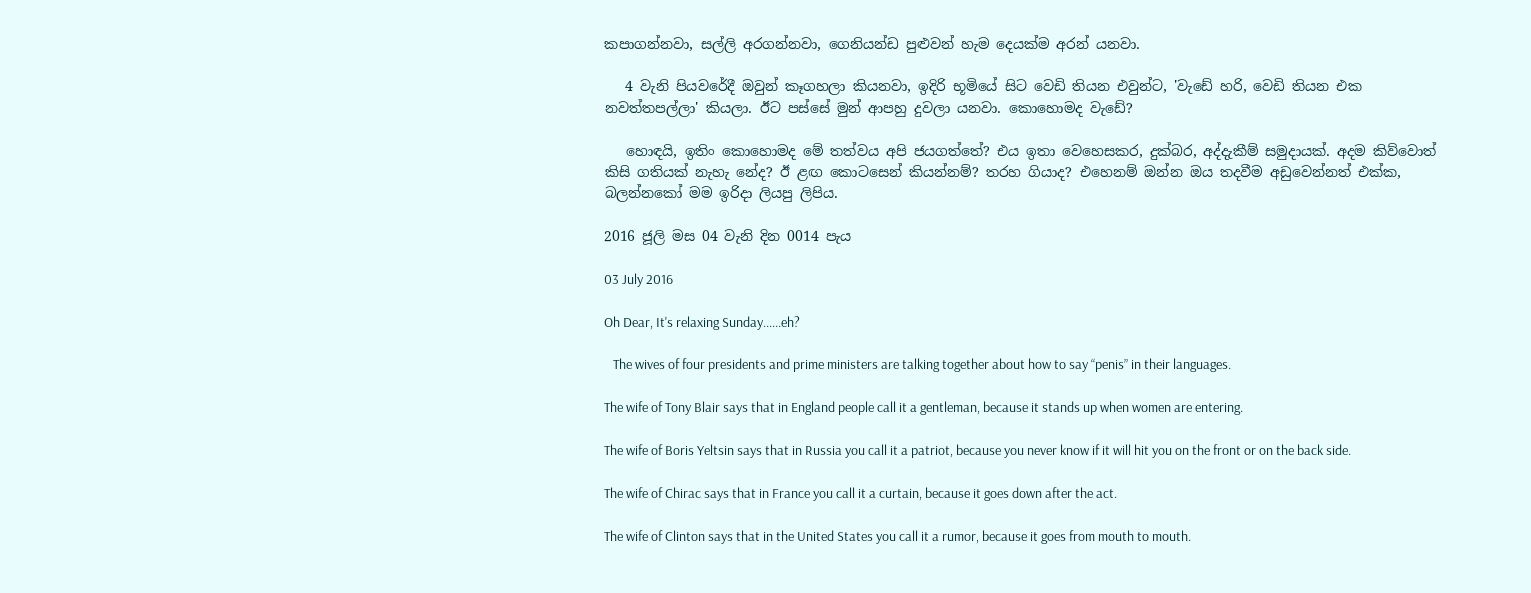කපාගන්නවා, සල්ලි අරගන්නවා, ගෙනියන්ඩ පුළුවන් හැම දෙයක්ම අරන් යනවා.

   4 වැනි පියවරේදී ඔවුන් කෑගහලා කියනවා, ඉදිරි භූමියේ සිට වෙඩි තියන එවුන්ට, 'වැඩේ හරි, වෙඩි තියන එක නවත්තපල්ලා' කියලා. ඊට පස්සේ මුන් ආපහු දුවලා යනවා. කොහොමද වැඩේ?

   හොඳයි, ඉතිං කොහොමද මේ තත්වය අපි ජයගත්තේ? එය ඉතා වෙහෙසකර, දුක්බර, අද්දැකීම් සමුදායක්. අදම කිව්වොත් කිසි ගතියක් නැහැ නේද? ඊ ළඟ කොටසෙන් කියන්නම්? තරහ ගියාද? එහෙනම් ඔන්න ඔය තදවීම අඩුවෙන්නත් එක්ක, බලන්නකෝ මම ඉරිදා ලියපු ලිපිය.

2016 ජූලි මස 04 වැනි දින 0014 පැය

03 July 2016

Oh Dear, It's relaxing Sunday......eh?

   The wives of four presidents and prime ministers are talking together about how to say “penis” in their languages.

The wife of Tony Blair says that in England people call it a gentleman, because it stands up when women are entering.

The wife of Boris Yeltsin says that in Russia you call it a patriot, because you never know if it will hit you on the front or on the back side.

The wife of Chirac says that in France you call it a curtain, because it goes down after the act.

The wife of Clinton says that in the United States you call it a rumor, because it goes from mouth to mouth.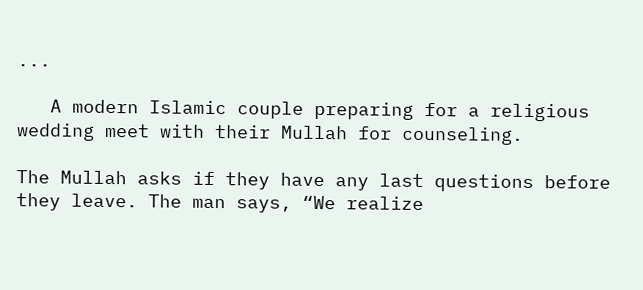...

   A modern Islamic couple preparing for a religious wedding meet with their Mullah for counseling.

The Mullah asks if they have any last questions before they leave. The man says, “We realize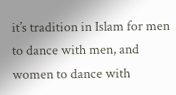it’s tradition in Islam for men to dance with men, and women to dance with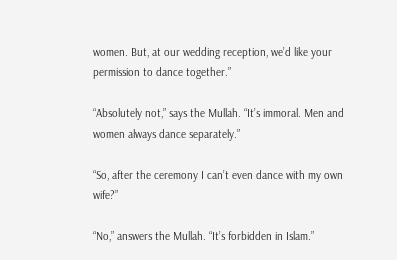women. But, at our wedding reception, we’d like your permission to dance together.”

“Absolutely not,” says the Mullah. “It’s immoral. Men and women always dance separately.”

“So, after the ceremony I can’t even dance with my own wife?”

“No,” answers the Mullah. “It’s forbidden in Islam.”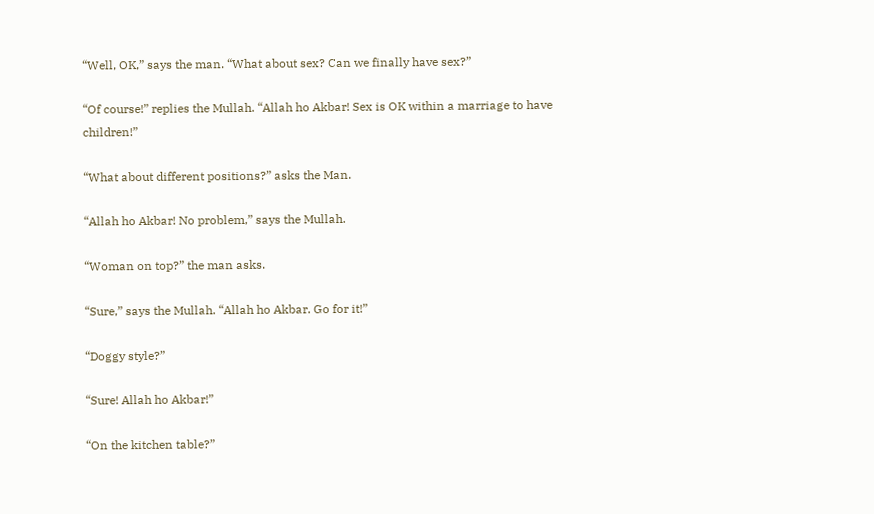“Well, OK,” says the man. “What about sex? Can we finally have sex?”

“Of course!” replies the Mullah. “Allah ho Akbar! Sex is OK within a marriage to have children!”

“What about different positions?” asks the Man.

“Allah ho Akbar! No problem,” says the Mullah.

“Woman on top?” the man asks.

“Sure,” says the Mullah. “Allah ho Akbar. Go for it!”

“Doggy style?”

“Sure! Allah ho Akbar!”

“On the kitchen table?”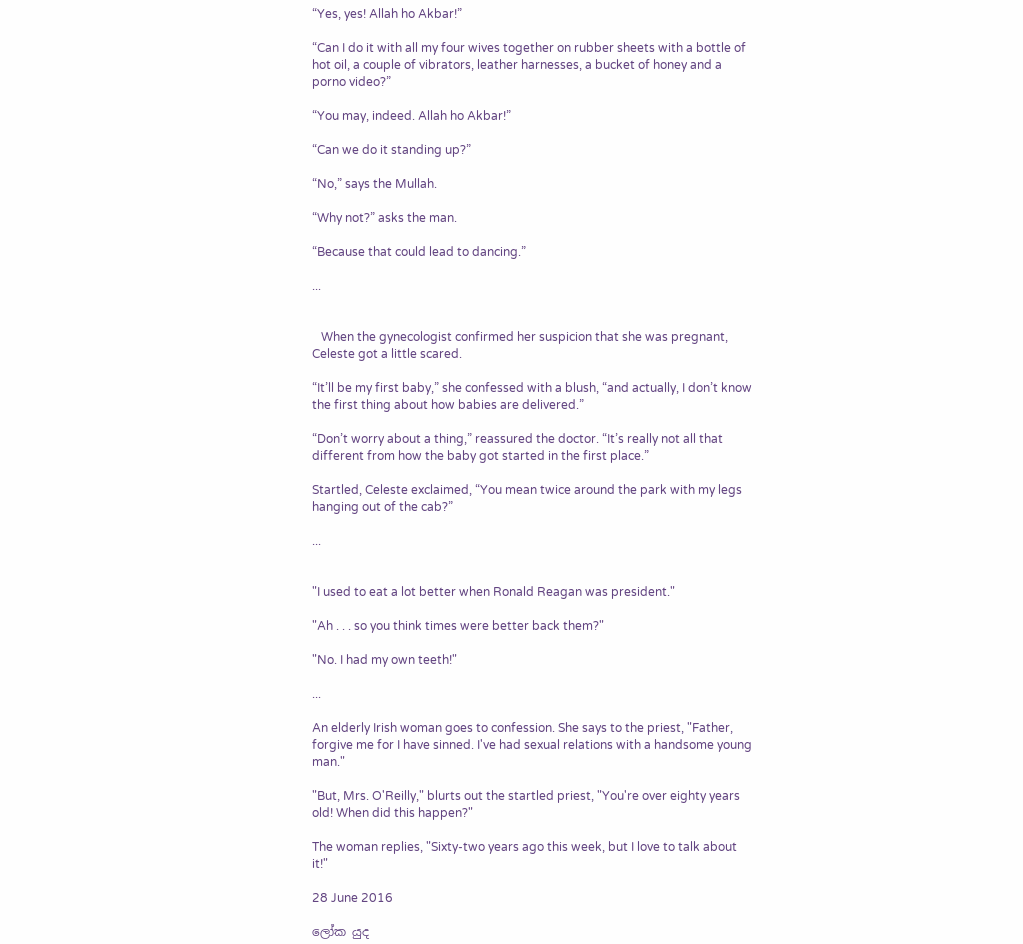“Yes, yes! Allah ho Akbar!”

“Can I do it with all my four wives together on rubber sheets with a bottle of hot oil, a couple of vibrators, leather harnesses, a bucket of honey and a porno video?”

“You may, indeed. Allah ho Akbar!”

“Can we do it standing up?”

“No,” says the Mullah.

“Why not?” asks the man.

“Because that could lead to dancing.”

...


   When the gynecologist confirmed her suspicion that she was pregnant, Celeste got a little scared.

“It’ll be my first baby,” she confessed with a blush, “and actually, I don’t know the first thing about how babies are delivered.”

“Don’t worry about a thing,” reassured the doctor. “It’s really not all that different from how the baby got started in the first place.”

Startled, Celeste exclaimed, “You mean twice around the park with my legs hanging out of the cab?”

...


"I used to eat a lot better when Ronald Reagan was president."

"Ah . . . so you think times were better back them?"

"No. I had my own teeth!"

...

An elderly Irish woman goes to confession. She says to the priest, "Father, forgive me for I have sinned. I've had sexual relations with a handsome young man."

"But, Mrs. O'Reilly," blurts out the startled priest, "You're over eighty years old! When did this happen?"

The woman replies, "Sixty-two years ago this week, but I love to talk about it!"

28 June 2016

ලෝක යුද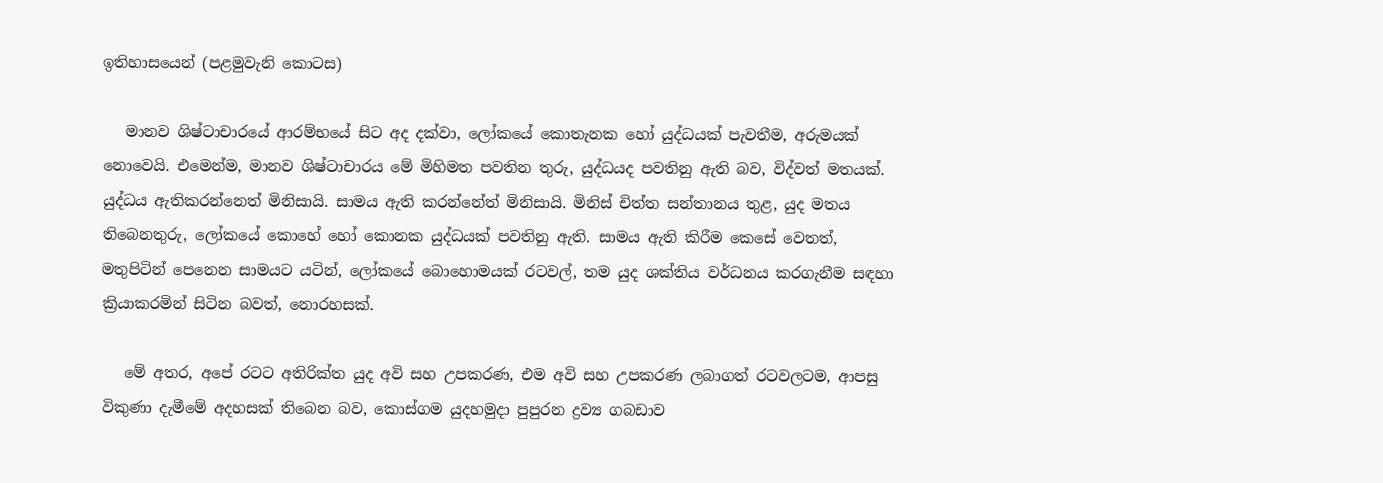ඉතිහාසයෙන් (පළමුවැනි කොටස)

   මානව ශිෂ්ටාචාරයේ ආරම්භයේ සිට අද දක්වා, ලෝකයේ කොතැනක හෝ යුද්ධයක් පැවතීම, අරුමයක් නොවෙයි. එමෙන්ම, මානව ශිෂ්ටාචාරය මේ මිහිමත පවතින තුරු, යුද්ධයද පවතිනු ඇති බව, විද්වත් මතයක්. යුද්ධය ඇතිකරන්නෙත් මිනිසායි. සාමය ඇති කරන්නේත් මිනිසායි. මිනිස් චිත්ත සන්තානය තුළ, යුද මතය තිබෙනතුරු, ලෝකයේ කොහේ හෝ කොනක යුද්ධයක් පවතිනු ඇති. සාමය ඇති කිරීම කෙසේ වෙතත්, මතුපිටින් පෙනෙන සාමයට යටින්, ලෝකයේ බොහොමයක් රටවල්, තම යුද ශක්තිය වර්ධනය කරගැනීම සඳහා ක්‍රියාකරමින් සිටින බවත්, නොරහසක්.

   මේ අතර, අපේ රටට අතිරික්ත යුද අවි සහ උපකරණ, එම අවි සහ උපකරණ ලබාගත් රටවලටම, ආපසු විකුණා දැමීමේ අදහසක් තිබෙන බව, කොස්ගම යුදහමුදා පුපුරන ද්‍රව්‍ය ගබඩාව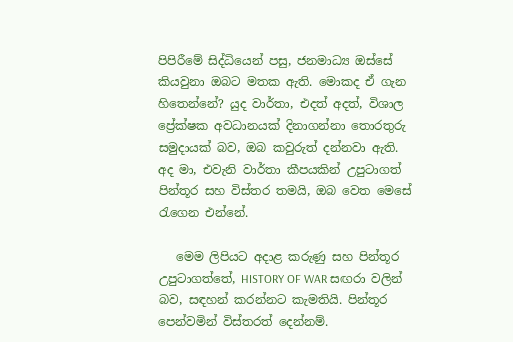පිපිරීමේ සිද්ධියෙන් පසු, ජනමාධ්‍ය ඔස්සේ කියවුනා ඔබට මතක ඇති. මොකද ඒ ගැන හිතෙන්නේ? යුද වාර්තා, එදත් අදත්, විශාල ප්‍රේක්ෂක අවධානයක් දිනාගන්නා තොරතුරු සමුදායක් බව, ඔබ කවුරුත් දන්නවා ඇති. අද මා, එවැනි වාර්තා කීපයකින් උපුටාගත් පින්තූර සහ විස්තර තමයි, ඔබ වෙත මෙසේ රැගෙන එන්නේ.

   මෙම ලිපියට අදාළ කරුණු සහ පින්තූර උපුටාගත්තේ, HISTORY OF WAR සඟරා වලින් බව, සඳහන් කරන්නට කැමතියි. පින්තූර පෙන්වමින් විස්තරත් දෙන්නම්.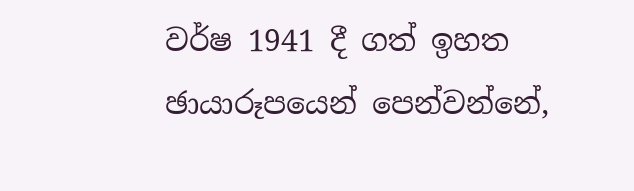වර්ෂ 1941 දී ගත් ඉහත ඡායාරූපයෙන් පෙන්වන්නේ,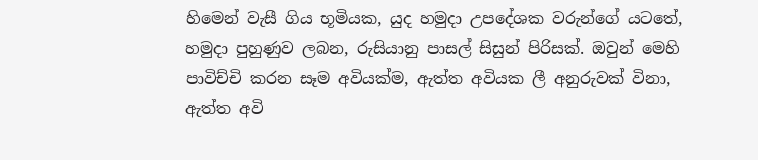හිමෙන් වැසී ගිය භූමියක, යුද හමුදා උපදේශක වරුන්ගේ යටතේ, හමුදා පුහුණුව ලබන, රුසියානු පාසල් සිසුන් පිරිසක්. ඔවුන් මෙහි පාවිච්චි කරන සෑම අවියක්ම, ඇත්ත අවියක ලී අනුරුවක් විනා, ඇත්ත අවි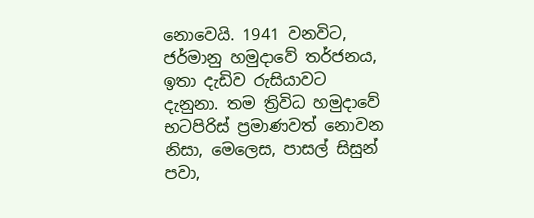නොවෙයි. 1941 වනවිට, ජර්මානු හමුදාවේ තර්ජනය, ඉතා දැඩිව රුසියාවට දැනුනා. තම ත්‍රිවිධ හමුදාවේ භටපිරිස් ප්‍රමාණවත් නොවන නිසා, මෙලෙස, පාසල් සිසුන් පවා,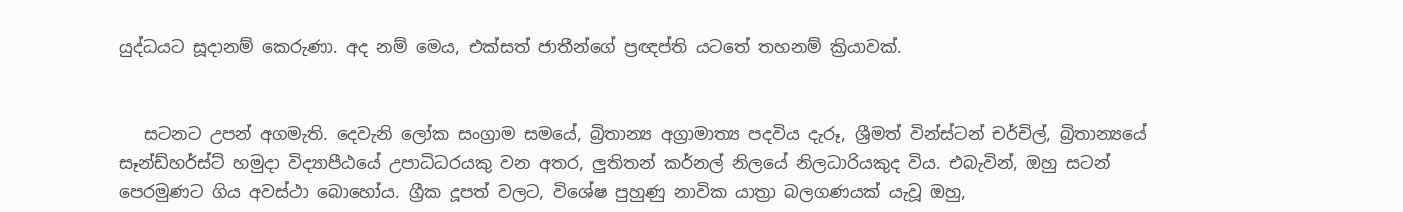යුද්ධයට සූදානම් කෙරුණා. අද නම් මෙය, එක්සත් ජාතීන්ගේ ප්‍රඥප්ති යටතේ තහනම් ක්‍රියාවක්.


   සටනට උපන් අගමැති. දෙවැනි ලෝක සංග්‍රාම සමයේ, බ්‍රිතාන්‍ය අග්‍රාමාත්‍ය පදවිය දැරූ, ශ්‍රීමත් වින්ස්ටන් චර්චිල්, බ්‍රිතාන්‍යයේ සෑන්ඩ්හර්ස්ට් හමුදා විද්‍යාපීඨයේ උපාධිධරයකු වන අතර, ලුතිතන් කර්නල් නිලයේ නිලධාරියකුද විය. එබැවින්, ඔහු සටන් පෙරමුණට ගිය අවස්ථා බොහෝය. ග්‍රීක දූපත් වලට, විශේෂ පුහුණු නාවික යාත්‍රා බලගණයක් යැවූ ඔහු,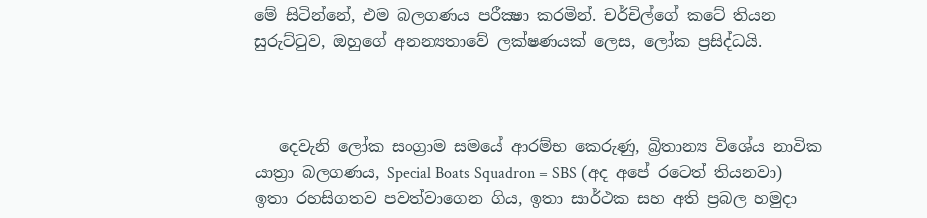මේ සිටින්නේ, එම බලගණය පරීක්‍ෂා කරමින්. චර්චිල්ගේ කටේ තියන සුරුට්ටුව, ඔහුගේ අනන්‍යතාවේ ලක්ෂණයක් ලෙස, ලෝක ප්‍රසිද්ධයි.



   දෙවැනි ලෝක සංග්‍රාම සමයේ ආරම්භ කෙරුණු, බ්‍රිතාන්‍ය විශේය නාවික යාත්‍රා බලගණය, Special Boats Squadron = SBS (අද අපේ රටෙත් තියනවා)  ඉතා රහසිගතව පවත්වාගෙන ගිය, ඉතා සාර්ථක සහ අති ප්‍රබල හමුදා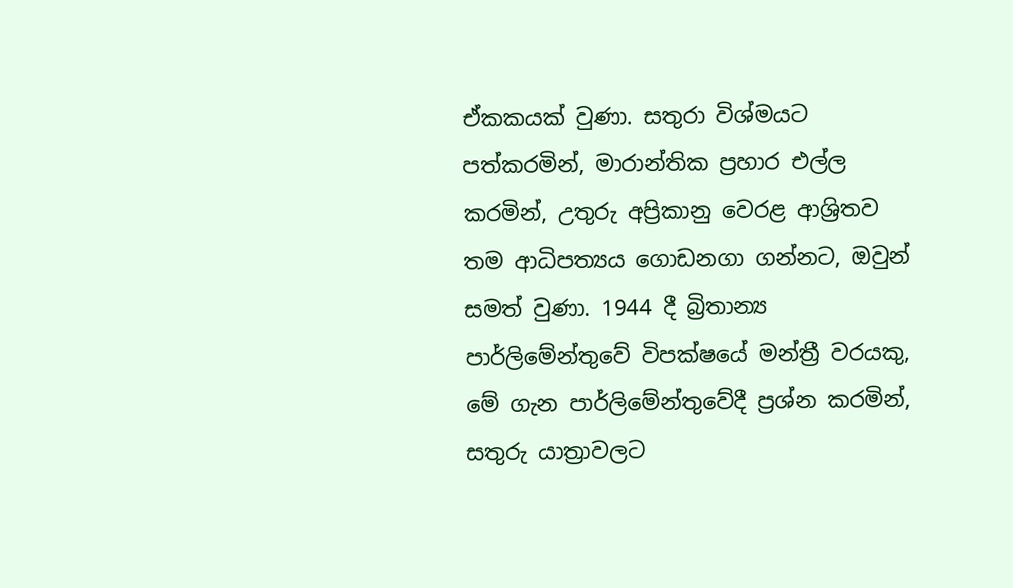ඒකකයක් වුණා. සතුරා විශ්මයට පත්කරමින්, මාරාන්තික ප්‍රහාර එල්ල කරමින්, උතුරු අප්‍රිකානු වෙරළ ආශ්‍රිතව තම ආධිපත්‍යය ගොඩනගා ගන්නට, ඔවුන් සමත් වුණා. 1944 දී බ්‍රිතාන්‍ය පාර්ලිමේන්තුවේ විපක්ෂයේ මන්ත්‍රී වරයකු, මේ ගැන පාර්ලිමේන්තුවේදී ප්‍රශ්න කරමින්, සතුරු යාත්‍රාවලට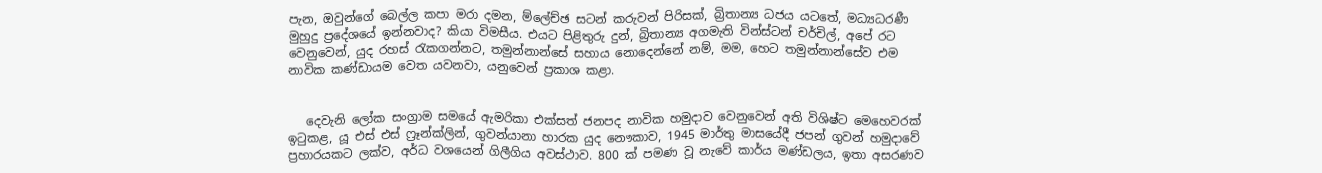පැන, ඔවුන්ගේ බෙල්ල කපා මරා දමන, ම්ලේච්ඡ සටන් කරුවන් පිරිසක්, බ්‍රිතාන්‍ය ධජය යටතේ, මධ්‍යධරණී මුහුදු ප්‍රදේශයේ ඉන්නවාද? කියා විමසීය. එයට පිළිතුරු දුන්, බ්‍රිතාන්‍ය අගමැති වින්ස්ටන් චර්චිල්, අපේ රට වෙනුවෙන්, යුද රහස් රැකගන්නට, තමුන්නාන්සේ සහාය නොදෙන්නේ නම්, මම, හෙට තමුන්නාන්සේව එම නාවික කණ්ඩායම වෙත යවනවා, යනුවෙන් ප්‍රකාශ කළා.


   දෙවැනි ලෝක සංග්‍රාම සමයේ ඇමරිකා එක්සත් ජනපද නාවික හමුදාව වෙනුවෙන් අති විශිෂ්ට මෙහෙවරක් ඉටුකළ, යූ එස් එස් ෆ්‍රෑන්ක්ලින්, ගුවන්යානා හාරක යුද නෞකාව, 1945 මාර්තු මාසයේදී ජපන් ගුවන් හමුදාවේ ප්‍රහාරයකට ලක්ව, අර්ධ වශයෙන් ගිලීගිය අවස්ථාව. 800 ක් පමණ වූ නැවේ කාර්ය මණ්ඩලය, ඉතා අසරණව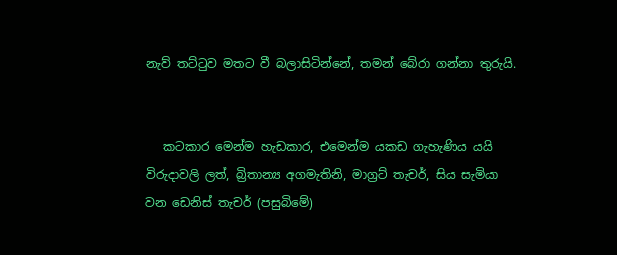නැව් තට්ටුව මතට වී බලාසිටින්නේ, තමන් බේරා ගන්නා තුරුයි.


   කටකාර මෙන්ම හැඩකාර, එමෙන්ම යකඩ ගැහැණිය යයි විරුදාවලි ලත්, බ්‍රිතාන්‍ය අගමැතිනි, මාග්‍රට් තැචර්, සිය සැමියා වන ඩෙනිස් තැචර් (පසුබිමේ)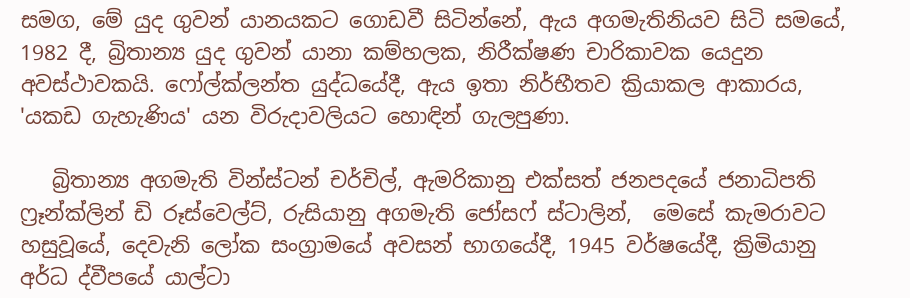සමග, මේ යුද ගුවන් යානයකට ගොඩවී සිටින්නේ, ඇය අගමැතිනියව සිටි සමයේ, 1982 දී, බ්‍රිතාන්‍ය යුද ගුවන් යානා කම්හලක, නිරීක්ෂණ චාරිකාවක යෙදුන අවස්ථාවකයි. ෆෝල්ක්ලන්ත යුද්ධයේදී, ඇය ඉතා නිර්භීතව ක්‍රියාකල ආකාරය, 'යකඩ ගැහැණිය' යන විරුදාවලියට හොඳින් ගැලපුණා.

   බ්‍රිතාන්‍ය අගමැති වින්ස්ටන් චර්චිල්, ඇමරිකානු එක්සත් ජනපදයේ ජනාධිපති ෆ්‍රෑන්ක්ලින් ඩි රූස්වෙල්ට්, රුසියානු අගමැති ජෝසෆ් ස්ටාලින්,  මෙසේ කැමරාවට හසුවූයේ, දෙවැනි ලෝක සංග්‍රාමයේ අවසන් භාගයේදී, 1945 වර්ෂයේදී, ක්‍රිමියානු අර්ධ ද්වීපයේ යාල්ටා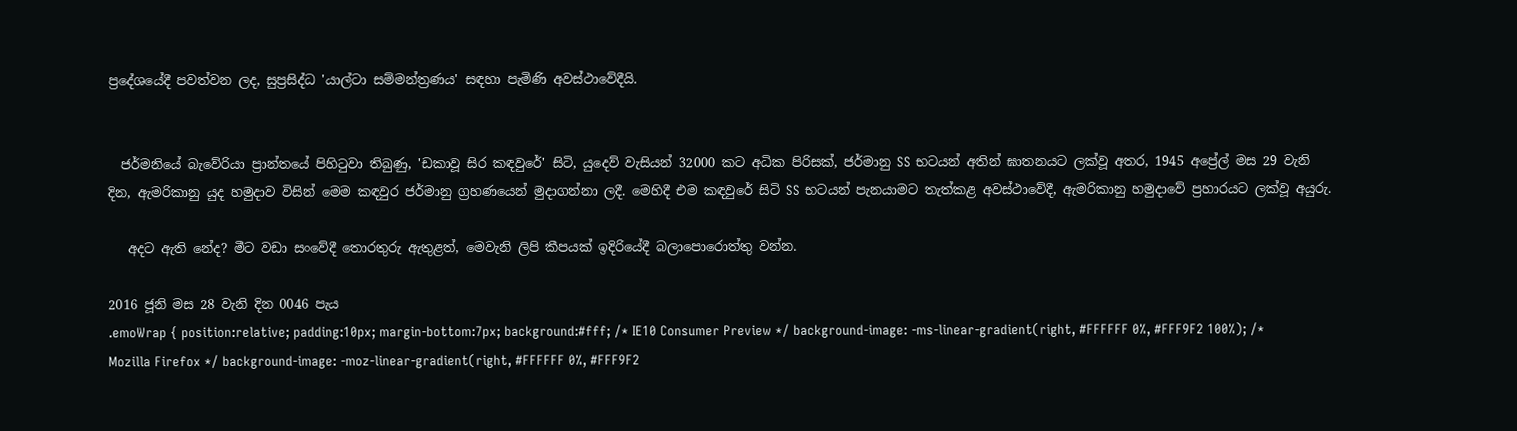ප්‍රදේශයේදී පවත්වන ලද, සුප්‍රසිද්ධ 'යාල්ටා සම්මන්ත්‍රණය' සඳහා පැමිණි අවස්ථාවේදීයි.


  ජර්මනියේ බැවේරියා ප්‍රාන්තයේ පිහිටුවා තිබුණු, 'ඩකාවූ සිර කඳවුරේ' සිටි, යුදෙව් වැසියන් 32000 කට අධික පිරිසක්, ජර්මානු SS භටයන් අතින් ඝාතනයට ලක්වූ අතර, 1945 අප්‍රේල් මස 29 වැනි දින, ඇමරිකානු යුද හමුදාව විසින් මෙම කඳවුර ජර්මානු ග්‍රහණයෙන් මුදාගන්නා ලදී. මෙහිදී එම කඳවුරේ සිටි SS භටයන් පැනයාමට තැත්කළ අවස්ථාවේදී, ඇමරිකානු හමුදාවේ ප්‍රහාරයට ලක්වූ අයුරු.

   අදට ඇති නේද? මීට වඩා සංවේදී තොරතුරු ඇතුළත්, මෙවැනි ලිපි කීපයක් ඉදිරියේදී බලාපොරොත්තු වන්න.

2016 ජූනි මස 28 වැනි දින 0046 පැය
.emoWrap { position:relative; padding:10px; margin-bottom:7px; background:#fff; /* IE10 Consumer Preview */ background-image: -ms-linear-gradient(right, #FFFFFF 0%, #FFF9F2 100%); /* Mozilla Firefox */ background-image: -moz-linear-gradient(right, #FFFFFF 0%, #FFF9F2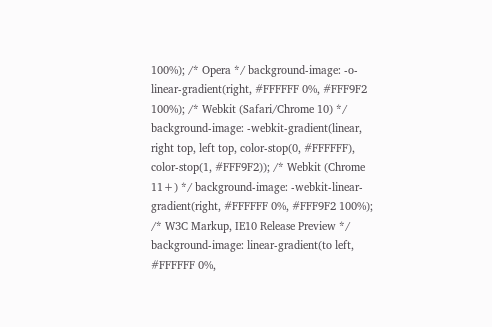100%); /* Opera */ background-image: -o-linear-gradient(right, #FFFFFF 0%, #FFF9F2 100%); /* Webkit (Safari/Chrome 10) */ background-image: -webkit-gradient(linear, right top, left top, color-stop(0, #FFFFFF), color-stop(1, #FFF9F2)); /* Webkit (Chrome 11+) */ background-image: -webkit-linear-gradient(right, #FFFFFF 0%, #FFF9F2 100%); /* W3C Markup, IE10 Release Preview */ background-image: linear-gradient(to left, #FFFFFF 0%,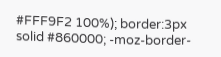#FFF9F2 100%); border:3px solid #860000; -moz-border-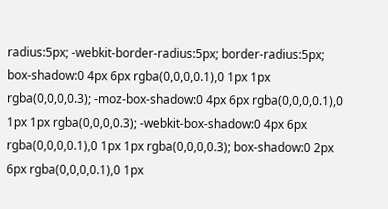radius:5px; -webkit-border-radius:5px; border-radius:5px; box-shadow:0 4px 6px rgba(0,0,0,0.1),0 1px 1px rgba(0,0,0,0.3); -moz-box-shadow:0 4px 6px rgba(0,0,0,0.1),0 1px 1px rgba(0,0,0,0.3); -webkit-box-shadow:0 4px 6px rgba(0,0,0,0.1),0 1px 1px rgba(0,0,0,0.3); box-shadow:0 2px 6px rgba(0,0,0,0.1),0 1px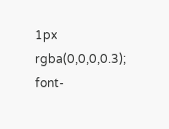1px rgba(0,0,0,0.3); font-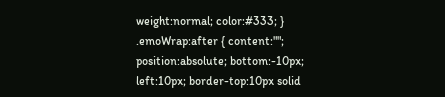weight:normal; color:#333; } .emoWrap:after { content:""; position:absolute; bottom:-10px; left:10px; border-top:10px solid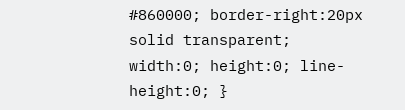#860000; border-right:20px solid transparent; width:0; height:0; line-height:0; }